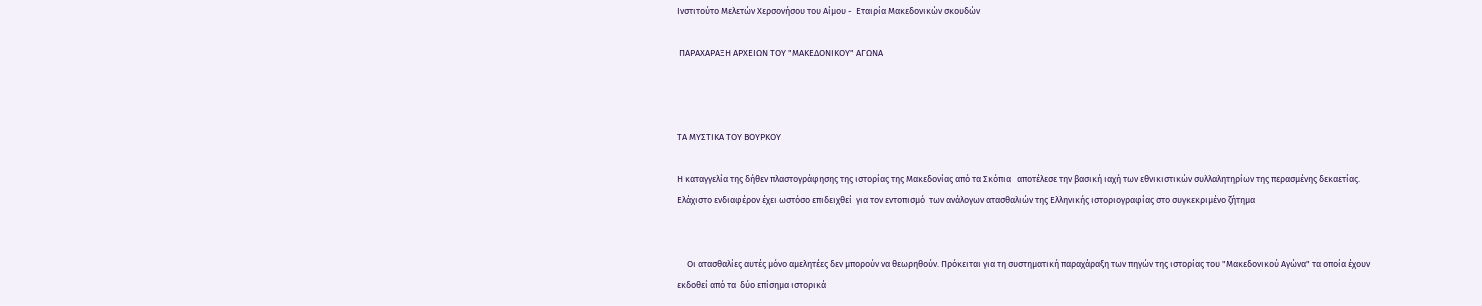Ινστιτούτο Μελετών Χερσονήσου του Αίμου -  Εταιρία Μακεδονικών σκουδών

 ΠΑΡΑΧΑΡΑΞΗ ΑΡΧΕΙΩΝ ΤΟΥ "ΜΑΚΕΔΟΝΙΚΟΥ" ΑΓΩΝΑ



ΤΑ ΜΥΣΤΙΚΑ ΤΟΥ ΒΟΥΡΚΟΥ

Η καταγγελία της δήθεν πλαστογράφησης της ιστορίας της Μακεδονίας από τα Σκόπια   αποτέλεσε την βασική ιαχή των εθνικιστικών συλλαλητηρίων της περασμένης δεκαετίας. Ελάχιστο ενδιαφέρον έχει ωστόσο επιδειχθεί  για τον εντοπισμό  των ανάλογων ατασθαλιών της Ελληνικής ιστοριογραφίας στο συγκεκριμένο ζήτημα


     Οι ατασθαλίες αυτές μόνο αμελητέες δεν μπορούν να θεωρηθούν. Πρόκειται για τη συστηματική παραχάραξη των πηγών της ιστορίας του "Μακεδονικού Αγώνα" τα οποία έχουν εκδοθεί από τα  δύο επίσημα ιστορικά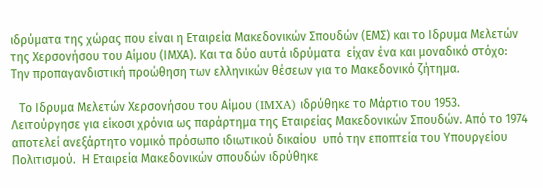ιδρύματα της χώρας που είναι η Εταιρεία Μακεδονικών Σπουδών (ΕΜΣ) και το Ιδρυμα Μελετών της Χερσονήσου του Αίμου (ΙΜΧΑ). Και τα δύο αυτά ιδρύματα  είχαν ένα και μοναδικό στόχο: Την προπαγανδιστική προώθηση των ελληνικών θέσεων για το Μακεδονικό ζήτημα.

  Tο Ιδρυμα Mελετών Xερσονήσου του Aίμου (IMXA) ιδρύθηκε το Mάρτιο του 1953. Λειτούργησε για είκοσι χρόνια ως παράρτημα της Eταιρείας Mακεδονικών Σπουδών. Aπό το 1974 αποτελεί ανεξάρτητο νομικό πρόσωπο ιδιωτικού δικαίου  υπό την εποπτεία του Yπουργείου Πολιτισμού.  Η Εταιρεία Μακεδονικών σπουδών ιδρύθηκε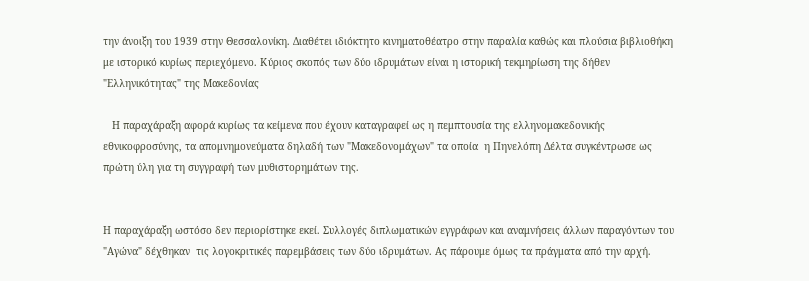την άνοιξη του 1939 στην Θεσσαλονίκη. Διαθέτει ιδιόκτητο κινηματοθέατρο στην παραλία καθώς και πλούσια βιβλιοθήκη με ιστορικό κυρίως περιεχόμενο. Κύριος σκοπός των δύο ιδρυμάτων είναι η ιστορική τεκμηρίωση της δήθεν "Ελληνικότητας" της Μακεδονίας

   Η παραχάραξη αφορά κυρίως τα κείμενα που έχουν καταγραφεί ως η πεμπτουσία της ελληνομακεδονικής εθνικοφροσύνης, τα απομνημονεύματα δηλαδή των "Μακεδονομάχων" τα οποία  η Πηνελόπη Δέλτα συγκέντρωσε ως πρώτη ύλη για τη συγγραφή των μυθιστορημάτων της.


Η παραχάραξη ωστόσο δεν περιορίστηκε εκεί. Συλλογές διπλωματικών εγγράφων και αναμνήσεις άλλων παραγόντων του "Αγώνα" δέχθηκαν  τις λογοκριτικές παρεμβάσεις των δύο ιδρυμάτων. Ας πάρουμε όμως τα πράγματα από την αρχή.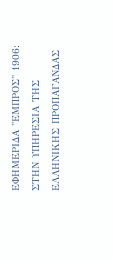ΕΦΗΜΕΡΙΔΑ "ΕΜΠΡΟΣ" 1906: ΣΤΗΝ ΥΠΗΡΕΣΙΑ ΤΗΣ ΕΛΛΗΝΙΚΗΣ ΠΡΟΠΑΓΑΝΔΑΣ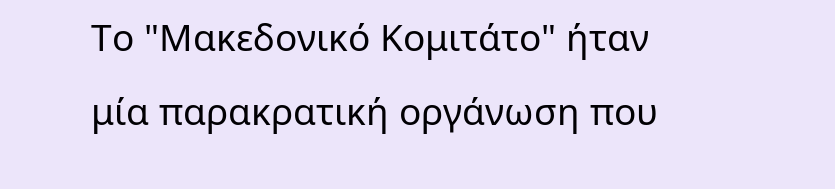Το "Μακεδονικό Κομιτάτο" ήταν μία παρακρατική οργάνωση που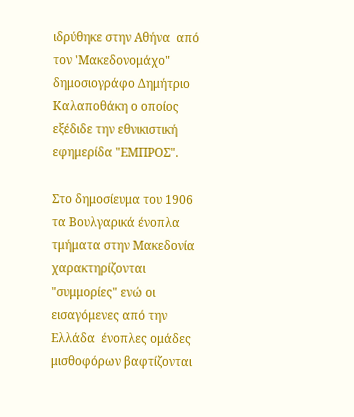ιδρύθηκε στην Αθήνα  από τον 'Μακεδονομάχο"  δημοσιογράφο Δημήτριο Καλαποθάκη ο οποίος εξέδιδε την εθνικιστική εφημερίδα "ΕΜΠΡΟΣ".

Στο δημοσίευμα του 1906 τα Βουλγαρικά ένοπλα τμήματα στην Μακεδονία χαρακτηρίζονται "συμμορίες" ενώ οι εισαγόμενες από την Ελλάδα  ένοπλες ομάδες μισθοφόρων βαφτίζονται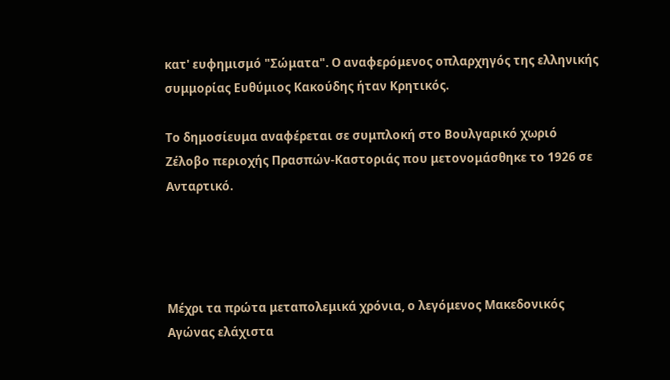κατ' ευφημισμό "Σώματα". Ο αναφερόμενος οπλαρχηγός της ελληνικής συμμορίας Ευθύμιος Κακούδης ήταν Κρητικός.

Το δημοσίευμα αναφέρεται σε συμπλοκή στο Βουλγαρικό χωριό Ζέλοβο περιοχής Πρασπών-Καστοριάς που μετονομάσθηκε το 1926 σε Ανταρτικό.




Μέχρι τα πρώτα μεταπολεμικά χρόνια, ο λεγόμενος Μακεδονικός Αγώνας ελάχιστα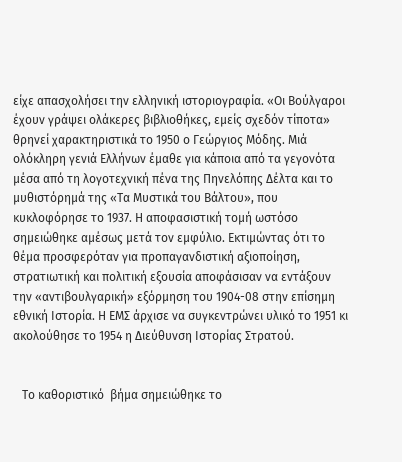είχε απασχολήσει την ελληνική ιστοριογραφία. «Οι Βούλγαροι έχουν γράψει ολάκερες βιβλιοθήκες, εμείς σχεδόν τίποτα» θρηνεί χαρακτηριστικά το 1950 ο Γεώργιος Μόδης. Μιά ολόκληρη γενιά Ελλήνων έμαθε για κάποια από τα γεγονότα μέσα από τη λογοτεχνική πένα της Πηνελόπης Δέλτα και το μυθιστόρημά της «Τα Μυστικά του Βάλτου», που κυκλοφόρησε το 1937. Η αποφασιστική τομή ωστόσο σημειώθηκε αμέσως μετά τον εμφύλιο. Εκτιμώντας ότι το θέμα προσφερόταν για προπαγανδιστική αξιοποίηση, στρατιωτική και πολιτική εξουσία αποφάσισαν να εντάξουν την «αντιβουλγαρική» εξόρμηση του 1904-08 στην επίσημη εθνική Ιστορία. Η ΕΜΣ άρχισε να συγκεντρώνει υλικό το 1951 κι ακολούθησε το 1954 η Διεύθυνση Ιστορίας Στρατού.


   Το καθοριστικό  βήμα σημειώθηκε το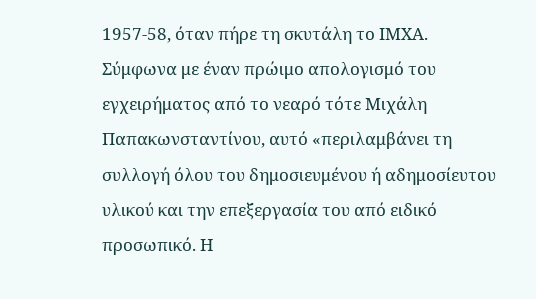1957-58, όταν πήρε τη σκυτάλη το ΙΜΧΑ. Σύμφωνα με έναν πρώιμο απολογισμό του εγχειρήματος από το νεαρό τότε Μιχάλη Παπακωνσταντίνου, αυτό «περιλαμβάνει τη συλλογή όλου του δημοσιευμένου ή αδημοσίευτου υλικού και την επεξεργασία του από ειδικό προσωπικό. Η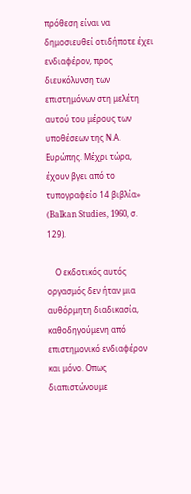πρόθεση είναι να δημοσιευθεί οτιδήποτε έχει ενδιαφέρον, προς διευκόλυνση των επιστημόνων στη μελέτη αυτού του μέρους των υποθέσεων της Ν.Α. Ευρώπης. Μέχρι τώρα, έχουν βγει από το τυπογραφείο 14 βιβλία» (Balkan Studies, 1960, σ. 129).

    Ο εκδοτικός αυτός οργασμός δεν ήταν μια αυθόρμητη διαδικασία, καθοδηγούμενη από επιστημονικό ενδιαφέρον και μόνο. Οπως διαπιστώνουμε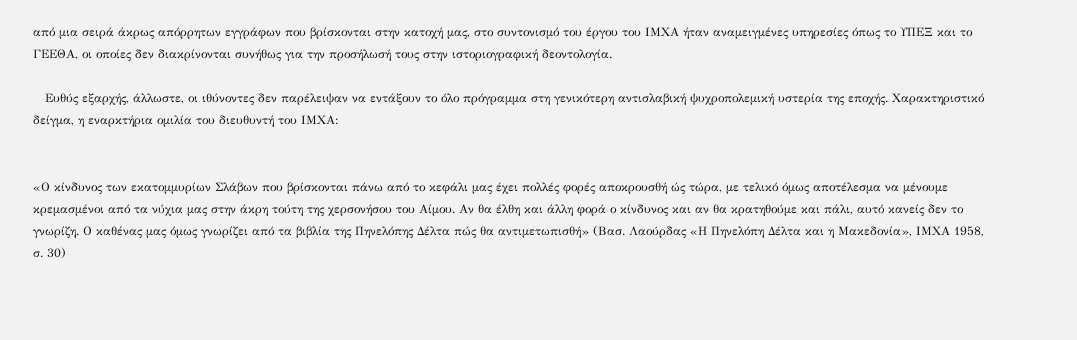από μια σειρά άκρως απόρρητων εγγράφων που βρίσκονται στην κατοχή μας, στο συντονισμό του έργου του ΙΜΧΑ ήταν αναμειγμένες υπηρεσίες όπως το ΥΠΕΞ και το ΓΕΕΘΑ, οι οποίες δεν διακρίνονται συνήθως για την προσήλωσή τους στην ιστοριογραφική δεοντολογία.

   Ευθύς εξαρχής, άλλωστε, οι ιθύνοντες δεν παρέλειψαν να εντάξουν το όλο πρόγραμμα στη γενικότερη αντισλαβική ψυχροπολεμική υστερία της εποχής. Χαρακτηριστικό δείγμα, η εναρκτήρια ομιλία του διευθυντή του ΙΜΧΑ:


«Ο κίνδυνος των εκατομμυρίων Σλάβων που βρίσκονται πάνω από το κεφάλι μας έχει πολλές φορές αποκρουσθή ώς τώρα, με τελικό όμως αποτέλεσμα να μένουμε κρεμασμένοι από τα νύχια μας στην άκρη τούτη της χερσονήσου του Αίμου. Αν θα έλθη και άλλη φορά ο κίνδυνος και αν θα κρατηθούμε και πάλι, αυτό κανείς δεν το γνωρίζη. Ο καθένας μας όμως γνωρίζει από τα βιβλία της Πηνελόπης Δέλτα πώς θα αντιμετωπισθή» (Βασ. Λαούρδας «Η Πηνελόπη Δέλτα και η Μακεδονία», ΙΜΧΑ 1958, σ. 30)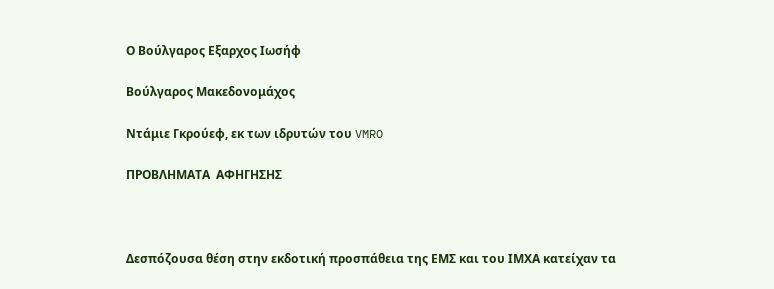Ο Βούλγαρος Εξαρχος Ιωσήφ

Βούλγαρος Μακεδονομάχος

Ντάμιε Γκρούεφ, εκ των ιδρυτών του VMRO

ΠΡΟΒΛΗΜΑΤΑ  ΑΦΗΓΗΣΗΣ



Δεσπόζουσα θέση στην εκδοτική προσπάθεια της ΕΜΣ και του ΙΜΧΑ κατείχαν τα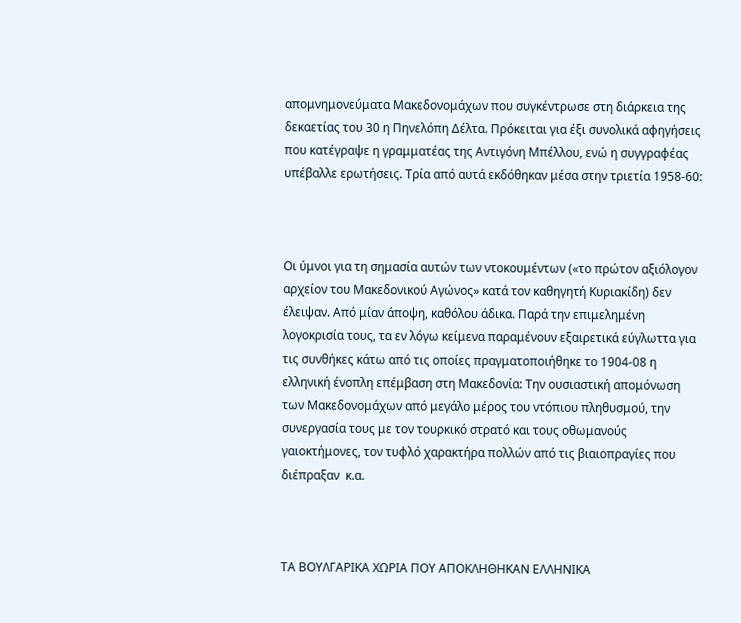απομνημονεύματα Μακεδονομάχων που συγκέντρωσε στη διάρκεια της δεκαετίας του 30 η Πηνελόπη Δέλτα. Πρόκειται για έξι συνολικά αφηγήσεις που κατέγραψε η γραμματέας της Αντιγόνη Μπέλλου, ενώ η συγγραφέας υπέβαλλε ερωτήσεις. Τρία από αυτά εκδόθηκαν μέσα στην τριετία 1958-60:



Οι ύμνοι για τη σημασία αυτών των ντοκουμέντων («το πρώτον αξιόλογον αρχείον του Μακεδονικού Αγώνος» κατά τον καθηγητή Κυριακίδη) δεν έλειψαν. Από μίαν άποψη, καθόλου άδικα. Παρά την επιμελημένη λογοκρισία τους, τα εν λόγω κείμενα παραμένουν εξαιρετικά εύγλωττα για τις συνθήκες κάτω από τις οποίες πραγματοποιήθηκε το 1904-08 η ελληνική ένοπλη επέμβαση στη Μακεδονία: Την ουσιαστική απομόνωση των Μακεδονομάχων από μεγάλο μέρος του ντόπιου πληθυσμού, την συνεργασία τους με τον τουρκικό στρατό και τους οθωμανούς γαιοκτήμονες, τον τυφλό χαρακτήρα πολλών από τις βιαιοπραγίες που διέπραξαν  κ.α.



ΤΑ ΒΟΥΛΓΑΡΙΚΑ ΧΩΡΙΑ ΠΟΥ ΑΠΟΚΛΗΘΗΚΑΝ ΕΛΛΗΝΙΚΑ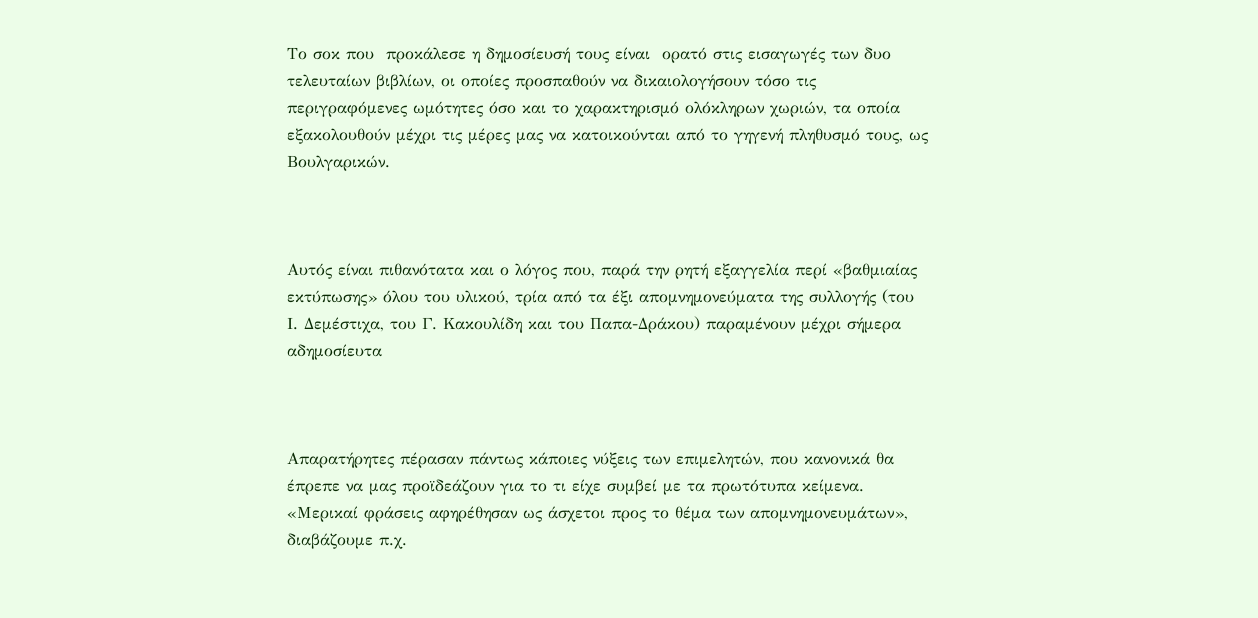Το σοκ που  προκάλεσε η δημοσίευσή τους είναι  ορατό στις εισαγωγές των δυο τελευταίων βιβλίων, οι οποίες προσπαθούν να δικαιολογήσουν τόσο τις περιγραφόμενες ωμότητες όσο και το χαρακτηρισμό ολόκληρων χωριών, τα οποία εξακολουθούν μέχρι τις μέρες μας να κατοικούνται από το γηγενή πληθυσμό τους, ως Βουλγαρικών.



Αυτός είναι πιθανότατα και ο λόγος που, παρά την ρητή εξαγγελία περί «βαθμιαίας εκτύπωσης» όλου του υλικού, τρία από τα έξι απομνημονεύματα της συλλογής (του Ι. Δεμέστιχα, του Γ. Κακουλίδη και του Παπα-Δράκου) παραμένουν μέχρι σήμερα αδημοσίευτα



Απαρατήρητες πέρασαν πάντως κάποιες νύξεις των επιμελητών, που κανονικά θα έπρεπε να μας προϊδεάζουν για το τι είχε συμβεί με τα πρωτότυπα κείμενα. «Μερικαί φράσεις αφηρέθησαν ως άσχετοι προς το θέμα των απομνημονευμάτων», διαβάζουμε π.χ.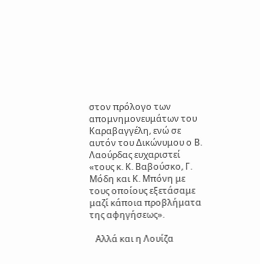στον πρόλογο των απομνημονευμάτων του Καραβαγγέλη, ενώ σε αυτόν του Δικώνυμου ο Β. Λαούρδας ευχαριστεί «τους κ. Κ. Βαβούσκο, Γ. Μόδη και Κ. Μπόνη με τους οποίους εξετάσαμε μαζί κάποια προβλήματα της αφηγήσεως».

   Αλλά και η Λουίζα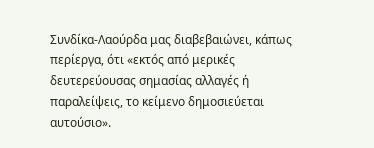Συνδίκα-Λαούρδα μας διαβεβαιώνει, κάπως περίεργα, ότι «εκτός από μερικές δευτερεύουσας σημασίας αλλαγές ή παραλείψεις, το κείμενο δημοσιεύεται αυτούσιο».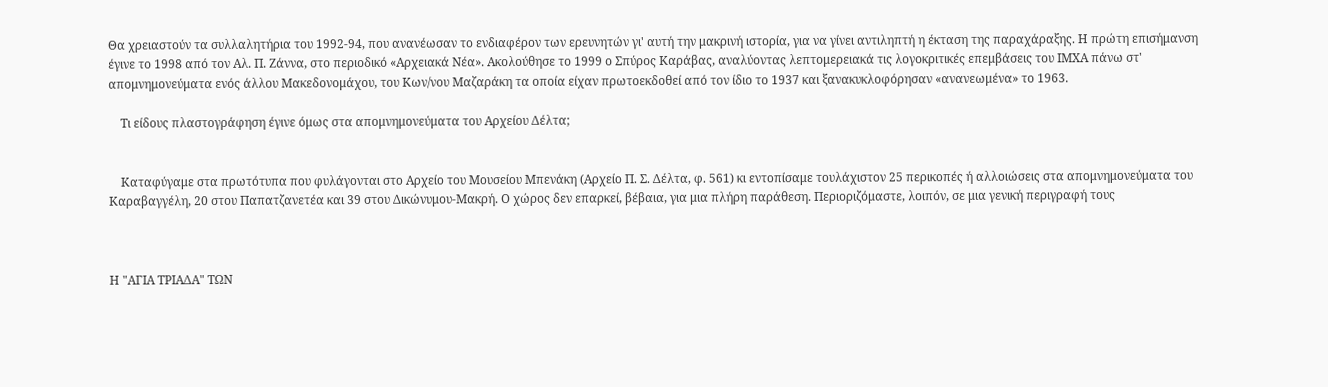Θα χρειαστούν τα συλλαλητήρια του 1992-94, που ανανέωσαν το ενδιαφέρον των ερευνητών γι' αυτή την μακρινή ιστορία, για να γίνει αντιληπτή η έκταση της παραχάραξης. Η πρώτη επισήμανση έγινε το 1998 από τον Αλ. Π. Ζάννα, στο περιοδικό «Αρχειακά Νέα». Ακολούθησε το 1999 ο Σπύρος Καράβας, αναλύοντας λεπτομερειακά τις λογοκριτικές επεμβάσεις του ΙΜΧΑ πάνω στ' απομνημονεύματα ενός άλλου Μακεδονομάχου, του Κων/νου Μαζαράκη τα οποία είχαν πρωτοεκδοθεί από τον ίδιο το 1937 και ξανακυκλοφόρησαν «ανανεωμένα» το 1963.

    Τι είδους πλαστογράφηση έγινε όμως στα απομνημονεύματα του Αρχείου Δέλτα;


    Καταφύγαμε στα πρωτότυπα που φυλάγονται στο Αρχείο του Μουσείου Μπενάκη (Αρχείο Π. Σ. Δέλτα, φ. 561) κι εντοπίσαμε τουλάχιστον 25 περικοπές ή αλλοιώσεις στα απομνημονεύματα του Καραβαγγέλη, 20 στου Παπατζανετέα και 39 στου Δικώνυμου-Μακρή. Ο χώρος δεν επαρκεί, βέβαια, για μια πλήρη παράθεση. Περιοριζόμαστε, λοιπόν, σε μια γενική περιγραφή τους



Η "ΑΓΙΑ ΤΡΙΑΔΑ" ΤΩΝ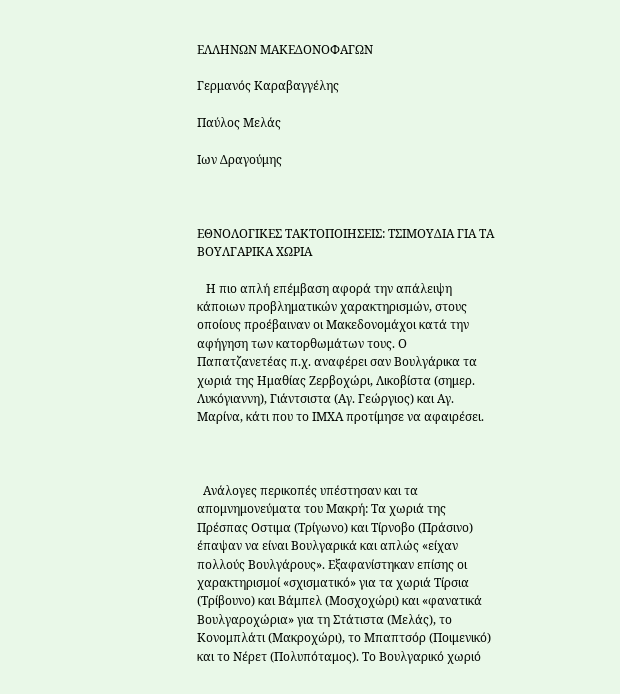ΕΛΛΗΝΩΝ ΜΑΚΕΔΟΝΟΦΑΓΩΝ

Γερμανός Καραβαγγέλης

Παύλος Μελάς

Ιων Δραγούμης



ΕΘΝΟΛΟΓΙΚΕΣ ΤΑΚΤΟΠΟΙΗΣΕΙΣ: ΤΣΙΜΟΥΔΙΑ ΓΙΑ ΤΑ ΒΟΥΛΓΑΡΙΚΑ ΧΩΡΙΑ

   Η πιο απλή επέμβαση αφορά την απάλειψη κάποιων προβληματικών χαρακτηρισμών, στους οποίους προέβαιναν οι Μακεδονομάχοι κατά την αφήγηση των κατορθωμάτων τους. Ο Παπατζανετέας π.χ. αναφέρει σαν Βουλγάρικα τα χωριά της Ημαθίας Ζερβοχώρι, Λικοβίστα (σημερ. Λυκόγιαννη), Γιάντσιστα (Αγ. Γεώργιος) και Αγ. Μαρίνα, κάτι που το ΙΜΧΑ προτίμησε να αφαιρέσει.



  Ανάλογες περικοπές υπέστησαν και τα απομνημονεύματα του Μακρή: Τα χωριά της Πρέσπας Οστιμα (Τρίγωνο) και Τίρνοβο (Πράσινο) έπαψαν να είναι Βουλγαρικά και απλώς «είχαν πολλούς Βουλγάρους». Εξαφανίστηκαν επίσης οι χαρακτηρισμοί «σχισματικό» για τα χωριά Τίρσια (Τρίβουνο) και Βάμπελ (Μοσχοχώρι) και «φανατικά Βουλγαροχώρια» για τη Στάτιστα (Μελάς), το Κονομπλάτι (Μακροχώρι), το Μπαπτσόρ (Ποιμενικό) και το Νέρετ (Πολυπόταμος). Το Βουλγαρικό χωριό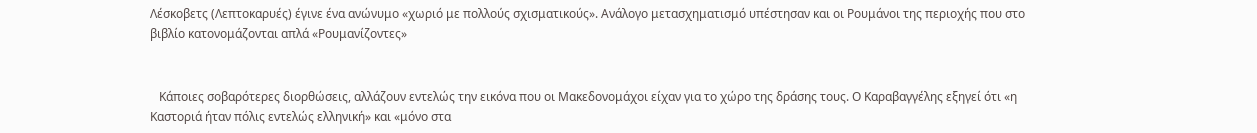Λέσκοβετς (Λεπτοκαρυές) έγινε ένα ανώνυμο «χωριό με πολλούς σχισματικούς». Ανάλογο μετασχηματισμό υπέστησαν και οι Ρουμάνοι της περιοχής που στο βιβλίο κατονομάζονται απλά «Ρουμανίζοντες»


   Κάποιες σοβαρότερες διορθώσεις, αλλάζουν εντελώς την εικόνα που οι Μακεδονομάχοι είχαν για το χώρο της δράσης τους. Ο Καραβαγγέλης εξηγεί ότι «η Καστοριά ήταν πόλις εντελώς ελληνική» και «μόνο στα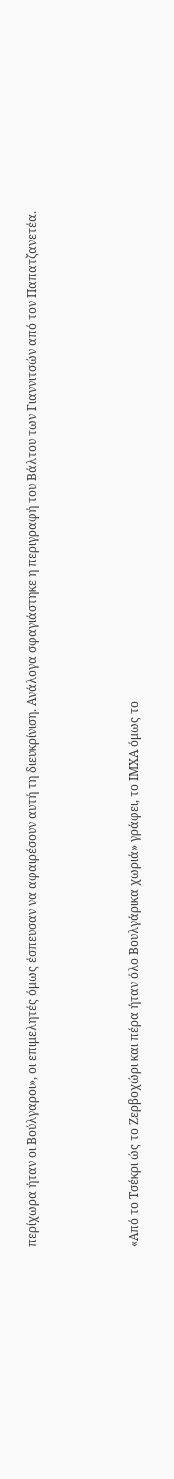περίχωρα ήταν οι Βούλγαροι», οι επιμελητές όμως έσπευσαν να αφαιρέσουν αυτή τη διευκρίνιση. Ανάλογα σφαγιάστηκε η περιγραφή του Βάλτου των Γιαννιτσών από τον Παπατζανετέα.



«Από το Τσέκρι ώς το Ζερβοχώρι και πέρα ήταν όλο Βουλγάρικα χωριά» γράφει, το ΙΜΧΑ όμως το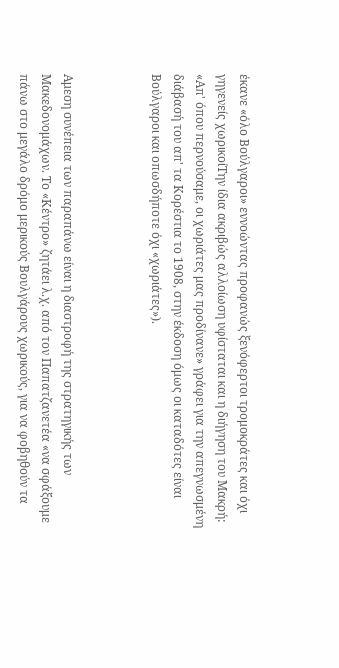έκανε «όλο Βούλγαροι» εννοώντας προφανώς ξενόφερτοι τρομοκράτες και όχι γηγενείς χωρικοίΤην ίδια ακριβώς αλλοίωση υφίσταται και η διήγηση του Μακρή: «Απ' όπου περνούσαμε, οι χωριάτες μας προδίνανε» γράφει για την απεγνωσμένη διάβασή του απ' τα Κορέστια το 1908, στην έκδοση όμως οι καταδότες είναι Βούλγαροι και οπωσδήποτε όχι «χωριάτες»).



Αμεση συνέπεια των παραπάνω είναι η διαστροφή της στρατηγικής των Μακεδονομάχων. Το «Κέντρο» ζητάει λ.χ. από τον Παπατζανετέα «να σφάξουμε πάνω στο μεγάλο δρόμο μερικούς Βουλγάρους χωρικούς, για να φοβηθούν τα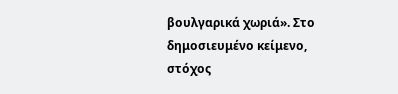βουλγαρικά χωριά». Στο δημοσιευμένο κείμενο, στόχος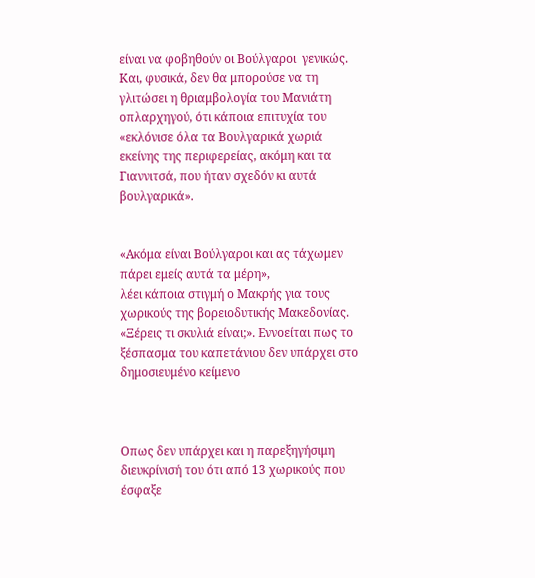είναι να φοβηθούν οι Βούλγαροι  γενικώς. Και, φυσικά, δεν θα μπορούσε να τη γλιτώσει η θριαμβολογία του Μανιάτη οπλαρχηγού, ότι κάποια επιτυχία του «εκλόνισε όλα τα Βουλγαρικά χωριά εκείνης της περιφερείας, ακόμη και τα Γιαννιτσά, που ήταν σχεδόν κι αυτά βουλγαρικά».


«Ακόμα είναι Βούλγαροι και ας τάχωμεν πάρει εμείς αυτά τα μέρη»,
λέει κάποια στιγμή ο Μακρής για τους χωρικούς της βορειοδυτικής Μακεδονίας. «Ξέρεις τι σκυλιά είναι;». Εννοείται πως το ξέσπασμα του καπετάνιου δεν υπάρχει στο δημοσιευμένο κείμενο



Οπως δεν υπάρχει και η παρεξηγήσιμη διευκρίνισή του ότι από 13 χωρικούς που έσφαξε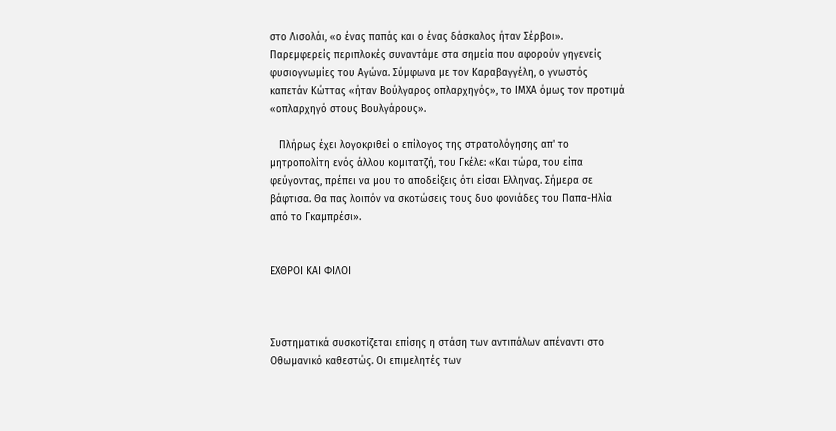στο Λισολάι, «ο ένας παπάς και ο ένας δάσκαλος ήταν Σέρβοι». Παρεμφερείς περιπλοκές συναντάμε στα σημεία που αφορούν γηγενείς φυσιογνωμίες του Αγώνα. Σύμφωνα με τον Καραβαγγέλη, ο γνωστός καπετάν Κώττας «ήταν Βούλγαρος οπλαρχηγός», το ΙΜΧΑ όμως τον προτιμά «οπλαρχηγό στους Βουλγάρους».

   Πλήρως έχει λογοκριθεί ο επίλογος της στρατολόγησης απ' το μητροπολίτη ενός άλλου κομιτατζή, του Γκέλε: «Και τώρα, του είπα φεύγοντας, πρέπει να μου το αποδείξεις ότι είσαι Ελληνας. Σήμερα σε βάφτισα. Θα πας λοιπόν να σκοτώσεις τους δυο φονιάδες του Παπα-Ηλία από το Γκαμπρέσι».


ΕΧΘΡΟΙ ΚΑΙ ΦΙΛΟΙ



Συστηματικά συσκοτίζεται επίσης η στάση των αντιπάλων απέναντι στο Οθωμανικό καθεστώς. Οι επιμελητές των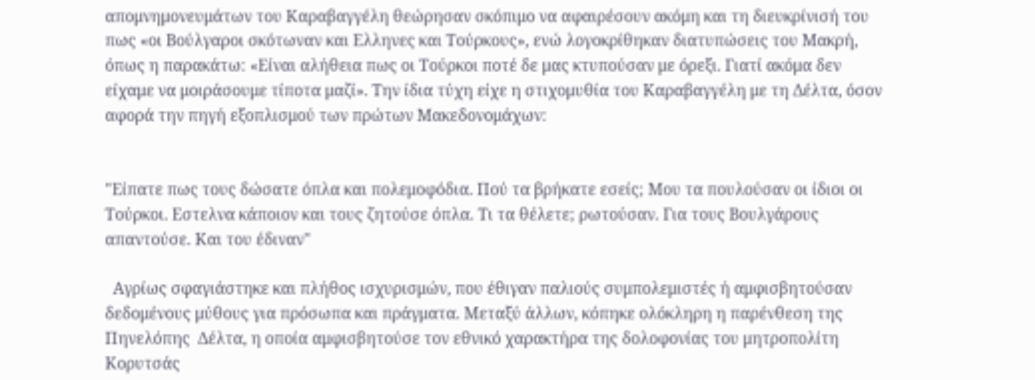απομνημονευμάτων του Καραβαγγέλη θεώρησαν σκόπιμο να αφαιρέσουν ακόμη και τη διευκρίνισή του πως «οι Βούλγαροι σκότωναν και Ελληνες και Τούρκους», ενώ λογοκρίθηκαν διατυπώσεις του Μακρή, όπως η παρακάτω: «Είναι αλήθεια πως οι Τούρκοι ποτέ δε μας κτυπούσαν με όρεξι. Γιατί ακόμα δεν είχαμε να μοιράσουμε τίποτα μαζί». Την ίδια τύχη είχε η στιχομυθία του Καραβαγγέλη με τη Δέλτα, όσον αφορά την πηγή εξοπλισμού των πρώτων Μακεδονομάχων:


"Είπατε πως τους δώσατε όπλα και πολεμοφόδια. Πού τα βρήκατε εσείς; Μου τα πουλούσαν οι ίδιοι οι Τούρκοι. Εστελνα κάποιον και τους ζητούσε όπλα. Τι τα θέλετε; ρωτούσαν. Για τους Βουλγάρους απαντούσε. Και του έδιναν"

  Αγρίως σφαγιάστηκε και πλήθος ισχυρισμών, που έθιγαν παλιούς συμπολεμιστές ή αμφισβητούσαν δεδομένους μύθους για πρόσωπα και πράγματα. Μεταξύ άλλων, κόπηκε ολόκληρη η παρένθεση της Πηνελόπης  Δέλτα, η οποία αμφισβητούσε τον εθνικό χαρακτήρα της δολοφονίας του μητροπολίτη Κορυτσάς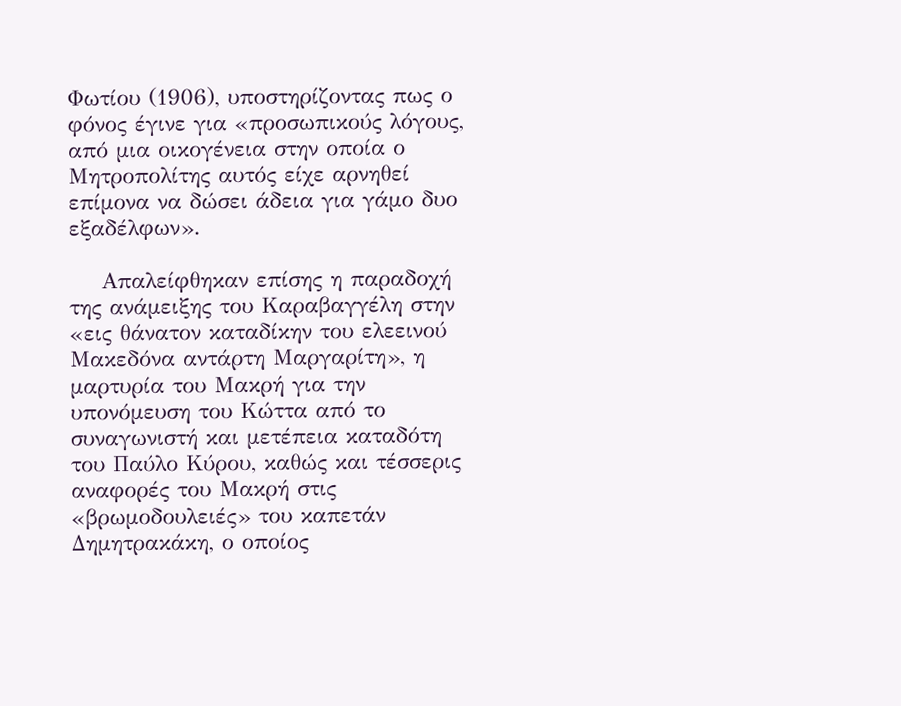Φωτίου (1906), υποστηρίζοντας πως ο φόνος έγινε για «προσωπικούς λόγους, από μια οικογένεια στην οποία ο Μητροπολίτης αυτός είχε αρνηθεί επίμονα να δώσει άδεια για γάμο δυο εξαδέλφων».

    Απαλείφθηκαν επίσης η παραδοχή της ανάμειξης του Καραβαγγέλη στην «εις θάνατον καταδίκην του ελεεινού Μακεδόνα αντάρτη Μαργαρίτη», η μαρτυρία του Μακρή για την υπονόμευση του Κώττα από το συναγωνιστή και μετέπεια καταδότη του Παύλο Κύρου, καθώς και τέσσερις αναφορές του Μακρή στις «βρωμοδουλειές» του καπετάν Δημητρακάκη, ο οποίος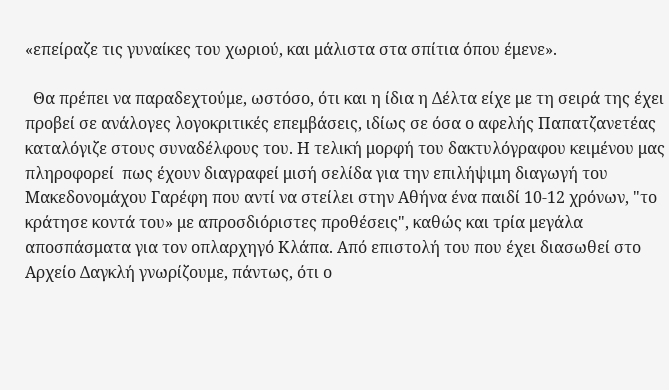«επείραζε τις γυναίκες του χωριού, και μάλιστα στα σπίτια όπου έμενε».

  Θα πρέπει να παραδεχτούμε, ωστόσο, ότι και η ίδια η Δέλτα είχε με τη σειρά της έχει προβεί σε ανάλογες λογοκριτικές επεμβάσεις, ιδίως σε όσα ο αφελής Παπατζανετέας καταλόγιζε στους συναδέλφους του. Η τελική μορφή του δακτυλόγραφου κειμένου μας πληροφορεί  πως έχουν διαγραφεί μισή σελίδα για την επιλήψιμη διαγωγή του Μακεδονομάχου Γαρέφη που αντί να στείλει στην Αθήνα ένα παιδί 10-12 χρόνων, "το κράτησε κοντά του» με απροσδιόριστες προθέσεις", καθώς και τρία μεγάλα αποσπάσματα για τον οπλαρχηγό Κλάπα. Από επιστολή του που έχει διασωθεί στο Αρχείο Δαγκλή γνωρίζουμε, πάντως, ότι ο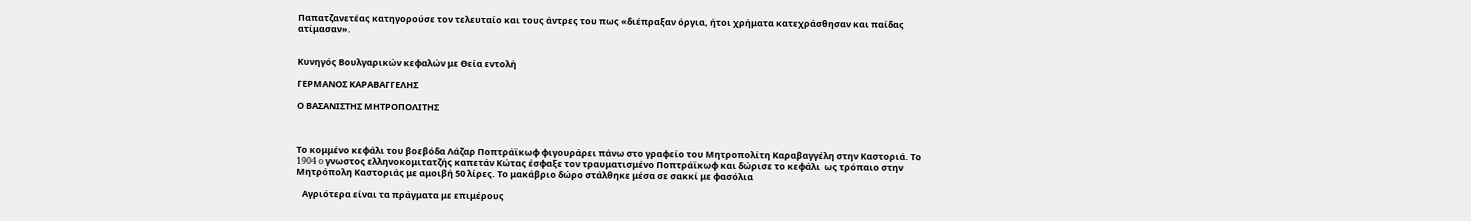Παπατζανετέας κατηγορούσε τον τελευταίο και τους άντρες του πως «διέπραξαν όργια, ήτοι χρήματα κατεχράσθησαν και παίδας ατίμασαν».


Κυνηγός Βουλγαρικών κεφαλών με Θεία εντολή

ΓΕΡΜΑΝΟΣ ΚΑΡΑΒΑΓΓΕΛΗΣ

Ο ΒΑΣΑΝΙΣΤΗΣ ΜΗΤΡΟΠΟΛΙΤΗΣ



Το κομμένο κεφάλι του βοεβόδα Λάζαρ Ποπτράϊκωφ φιγουράρει πάνω στο γραφείο του Μητροπολίτη Καραβαγγέλη στην Καστοριά. Το 1904 o γνωστος ελληνοκομιτατζής καπετάν Κώτας έσφαξε τον τραυματισμένο Ποπτράϊκωφ και δώρισε το κεφάλι  ως τρόπαιο στην Μητρόπολη Καστοριάς με αμοιβή 50 λίρες. Το μακάβριο δώρο στάλθηκε μέσα σε σακκί με φασόλια

   Αγριότερα είναι τα πράγματα με επιμέρους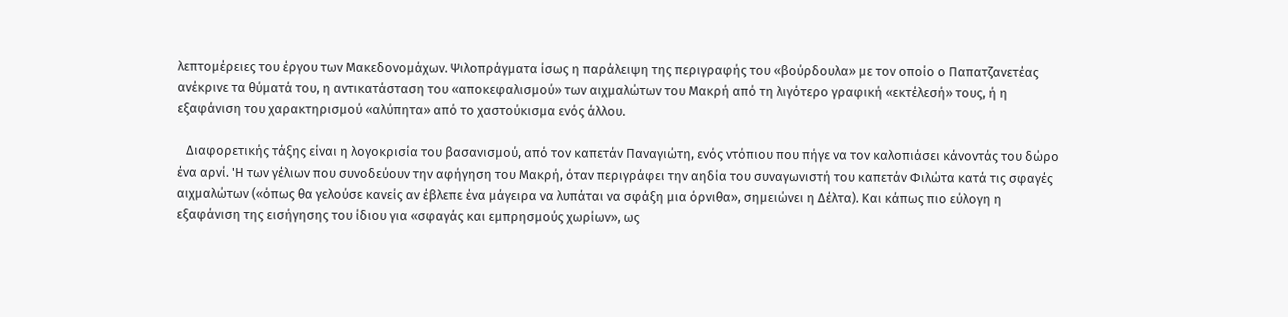λεπτομέρειες του έργου των Μακεδονομάχων. Ψιλοπράγματα ίσως η παράλειψη της περιγραφής του «βούρδουλα» με τον οποίο ο Παπατζανετέας ανέκρινε τα θύματά του, η αντικατάσταση του «αποκεφαλισμού» των αιχμαλώτων του Μακρή από τη λιγότερο γραφική «εκτέλεσή» τους, ή η εξαφάνιση του χαρακτηρισμού «αλύπητα» από το χαστούκισμα ενός άλλου.

   Διαφορετικής τάξης είναι η λογοκρισία του βασανισμού, από τον καπετάν Παναγιώτη, ενός ντόπιου που πήγε να τον καλοπιάσει κάνοντάς του δώρο ένα αρνί. 'Η των γέλιων που συνοδεύουν την αφήγηση του Μακρή, όταν περιγράφει την αηδία του συναγωνιστή του καπετάν Φιλώτα κατά τις σφαγές αιχμαλώτων («όπως θα γελούσε κανείς αν έβλεπε ένα μάγειρα να λυπάται να σφάξη μια όρνιθα», σημειώνει η Δέλτα). Και κάπως πιο εύλογη η εξαφάνιση της εισήγησης του ίδιου για «σφαγάς και εμπρησμούς χωρίων», ως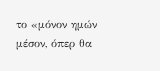το «μόνον ημών μέσον, όπερ θα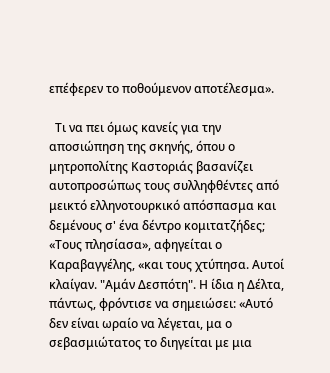επέφερεν το ποθούμενον αποτέλεσμα».

  Τι να πει όμως κανείς για την αποσιώπηση της σκηνής, όπου ο μητροπολίτης Καστοριάς βασανίζει αυτοπροσώπως τους συλληφθέντες από μεικτό ελληνοτουρκικό απόσπασμα και δεμένους σ' ένα δέντρο κομιτατζήδες; «Τους πλησίασα», αφηγείται ο Καραβαγγέλης, «και τους χτύπησα. Αυτοί κλαίγαν. "Αμάν Δεσπότη". Η ίδια η Δέλτα, πάντως, φρόντισε να σημειώσει: «Αυτό δεν είναι ωραίο να λέγεται, μα ο σεβασμιώτατος το διηγείται με μια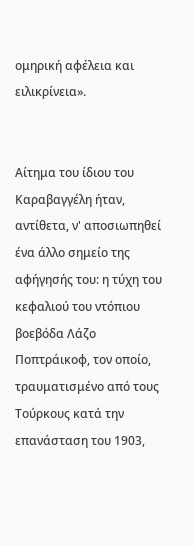ομηρική αφέλεια και ειλικρίνεια».


Αίτημα του ίδιου του Καραβαγγέλη ήταν, αντίθετα, ν' αποσιωπηθεί ένα άλλο σημείο της αφήγησής του: η τύχη του κεφαλιού του ντόπιου βοεβόδα Λάζο Ποπτράικοφ, τον οποίο, τραυματισμένο από τους Τούρκους κατά την επανάσταση του 1903,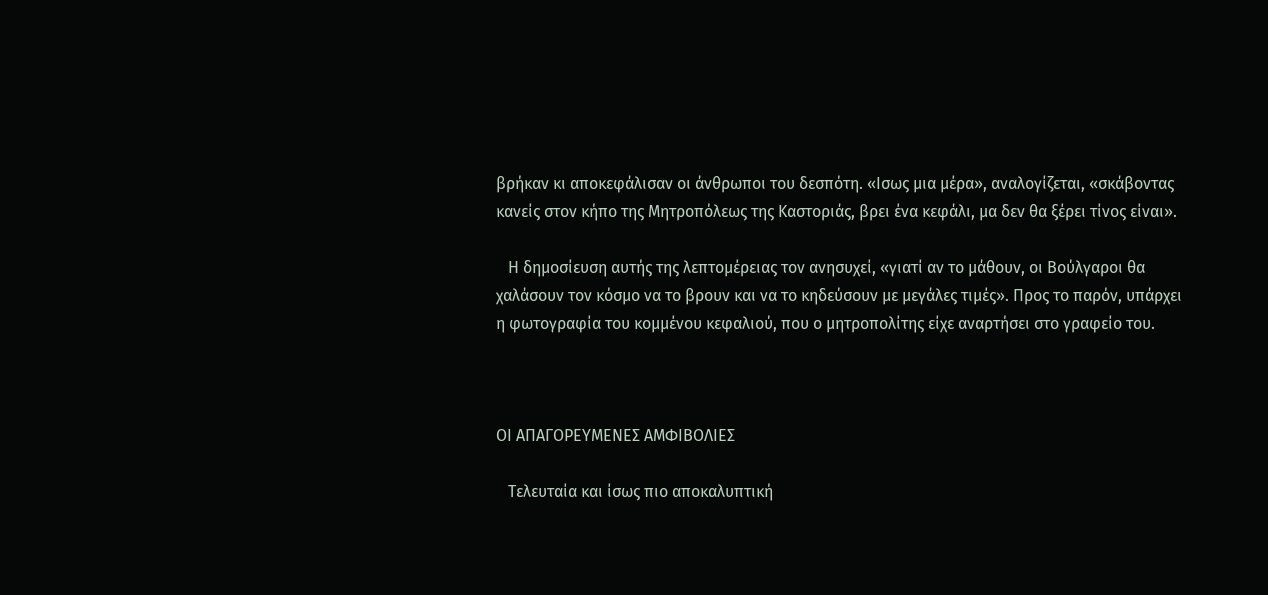βρήκαν κι αποκεφάλισαν οι άνθρωποι του δεσπότη. «Ισως μια μέρα», αναλογίζεται, «σκάβοντας κανείς στον κήπο της Μητροπόλεως της Καστοριάς, βρει ένα κεφάλι, μα δεν θα ξέρει τίνος είναι».

   Η δημοσίευση αυτής της λεπτομέρειας τον ανησυχεί, «γιατί αν το μάθουν, οι Βούλγαροι θα χαλάσουν τον κόσμο να το βρουν και να το κηδεύσουν με μεγάλες τιμές». Προς το παρόν, υπάρχει η φωτογραφία του κομμένου κεφαλιού, που ο μητροπολίτης είχε αναρτήσει στο γραφείο του.



ΟΙ ΑΠΑΓΟΡΕΥΜΕΝΕΣ ΑΜΦΙΒΟΛΙΕΣ

   Τελευταία και ίσως πιο αποκαλυπτική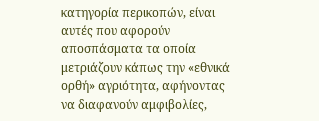κατηγορία περικοπών, είναι αυτές που αφορούν αποσπάσματα τα οποία μετριάζουν κάπως την «εθνικά ορθή» αγριότητα, αφήνοντας να διαφανούν αμφιβολίες,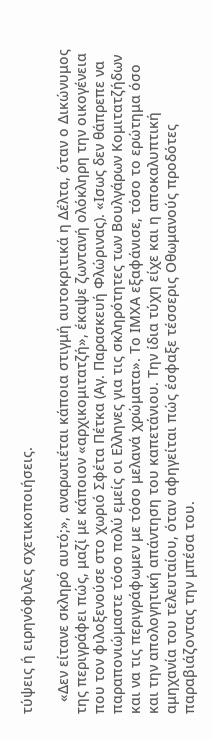τύψεις ή ειρηνόφιλες σχετικοποιήσεις.

   «Δεν είτανε σκληρό αυτό;», αναρωτιέται κάποια στιγμή αυτοκριτικά η Δέλτα, όταν ο Δικώνυμος της περιγράφει πώς, μαζί με κάποιον «αρχικομιτατζή», έκαψε ζωντανή ολόκληρη την οικογένεια που τον φιλοξενούσε στο χωριό Σφέτα Πέτκα (Αγ. Παρασκευή Φλώρινας). «Ισως δεν θάπρεπε να παραπονιώμαστε τόσο πολύ εμείς οι Ελληνες για τις σκληρότητες των Βουλγάρων Κομιτατζήδων και να τις περιγράφωμεν με τόσο μελανά χρώματα». Το ΙΜΧΑ εξαφάνισε, τόσο το ερώτημα όσο και την απολογητική απάντηση του καπετάνιου. Την ίδια τύχη είχε και η αποκαλυπτική αμηχανία του τελευταίου, όταν αφηγείται πώς έσφαξε τέσσερις Οθωμανούς προδότες παραβιάζοντας την μπέσα του.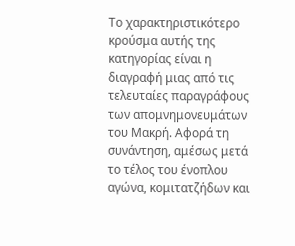Το χαρακτηριστικότερο κρούσμα αυτής της κατηγορίας είναι η διαγραφή μιας από τις τελευταίες παραγράφους των απομνημονευμάτων του Μακρή. Αφορά τη συνάντηση, αμέσως μετά το τέλος του ένοπλου αγώνα, κομιτατζήδων και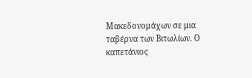Μακεδονομάχων σε μια ταβέρνα των Βιτωλίων. Ο καπετάνιος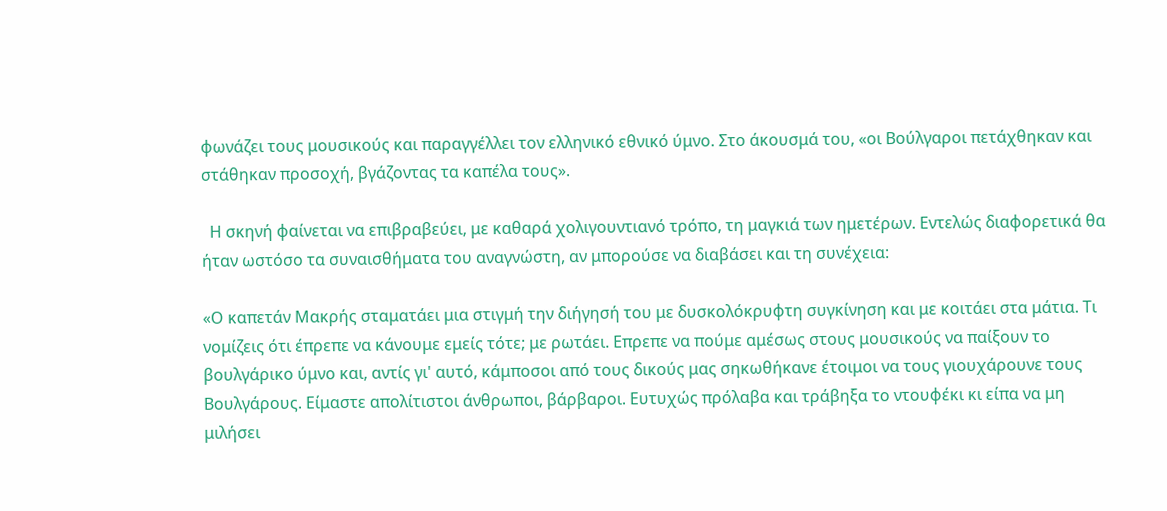φωνάζει τους μουσικούς και παραγγέλλει τον ελληνικό εθνικό ύμνο. Στο άκουσμά του, «οι Βούλγαροι πετάχθηκαν και στάθηκαν προσοχή, βγάζοντας τα καπέλα τους».

  Η σκηνή φαίνεται να επιβραβεύει, με καθαρά χολιγουντιανό τρόπο, τη μαγκιά των ημετέρων. Εντελώς διαφορετικά θα ήταν ωστόσο τα συναισθήματα του αναγνώστη, αν μπορούσε να διαβάσει και τη συνέχεια:

«Ο καπετάν Μακρής σταματάει μια στιγμή την διήγησή του με δυσκολόκρυφτη συγκίνηση και με κοιτάει στα μάτια. Τι νομίζεις ότι έπρεπε να κάνουμε εμείς τότε; με ρωτάει. Επρεπε να πούμε αμέσως στους μουσικούς να παίξουν το βουλγάρικο ύμνο και, αντίς γι' αυτό, κάμποσοι από τους δικούς μας σηκωθήκανε έτοιμοι να τους γιουχάρουνε τους Βουλγάρους. Είμαστε απολίτιστοι άνθρωποι, βάρβαροι. Ευτυχώς πρόλαβα και τράβηξα το ντουφέκι κι είπα να μη μιλήσει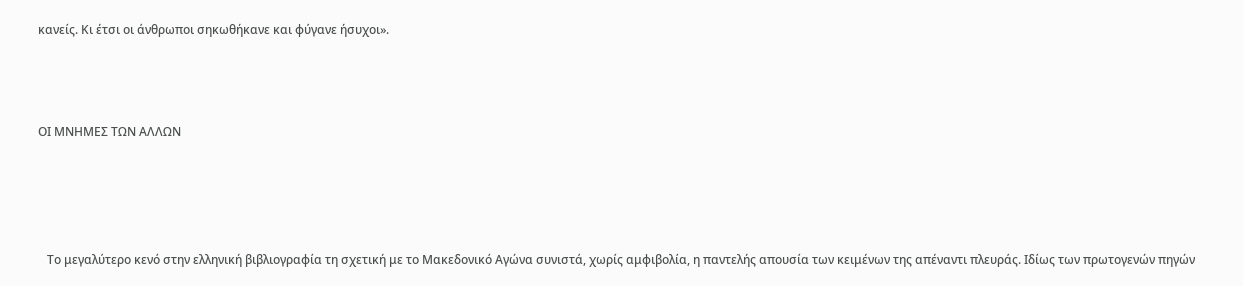κανείς. Κι έτσι οι άνθρωποι σηκωθήκανε και φύγανε ήσυχοι».



ΟΙ ΜΝΗΜΕΣ ΤΩΝ ΑΛΛΩΝ




   Το μεγαλύτερο κενό στην ελληνική βιβλιογραφία τη σχετική με το Μακεδονικό Αγώνα συνιστά, χωρίς αμφιβολία, η παντελής απουσία των κειμένων της απέναντι πλευράς. Ιδίως των πρωτογενών πηγών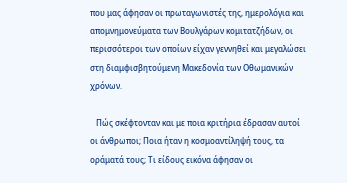που μας άφησαν οι πρωταγωνιστές της, ημερολόγια και απομνημονεύματα των Βουλγάρων κομιτατζήδων, οι περισσότεροι των οποίων είχαν γεννηθεί και μεγαλώσει στη διαμφισβητούμενη Μακεδονία των Οθωμανικών χρόνων.

   Πώς σκέφτονταν και με ποια κριτήρια έδρασαν αυτοί οι άνθρωποι; Ποια ήταν η κοσμοαντίληψή τους, τα οράματά τους; Τι είδους εικόνα άφησαν οι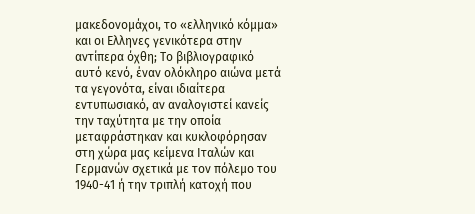μακεδονομάχοι, το «ελληνικό κόμμα» και οι Ελληνες γενικότερα στην αντίπερα όχθη; Το βιβλιογραφικό αυτό κενό, έναν ολόκληρο αιώνα μετά τα γεγονότα, είναι ιδιαίτερα εντυπωσιακό, αν αναλογιστεί κανείς την ταχύτητα με την οποία μεταφράστηκαν και κυκλοφόρησαν στη χώρα μας κείμενα Ιταλών και Γερμανών σχετικά με τον πόλεμο του 1940-41 ή την τριπλή κατοχή που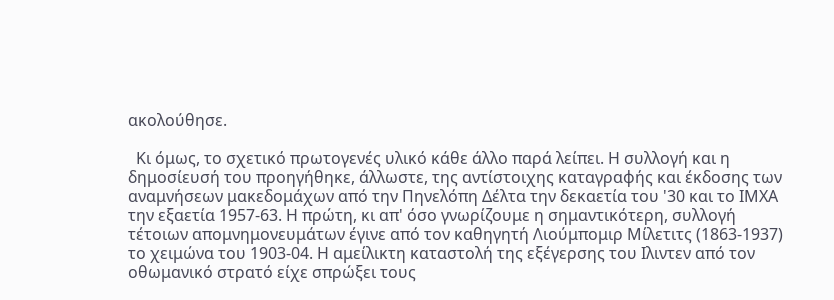ακολούθησε.

  Κι όμως, το σχετικό πρωτογενές υλικό κάθε άλλο παρά λείπει. Η συλλογή και η δημοσίευσή του προηγήθηκε, άλλωστε, της αντίστοιχης καταγραφής και έκδοσης των αναμνήσεων μακεδομάχων από την Πηνελόπη Δέλτα την δεκαετία του '30 και το ΙΜΧΑ την εξαετία 1957-63. Η πρώτη, κι απ' όσο γνωρίζουμε η σημαντικότερη, συλλογή τέτοιων απομνημονευμάτων έγινε από τον καθηγητή Λιούμπομιρ Μίλετιτς (1863-1937) το χειμώνα του 1903-04. Η αμείλικτη καταστολή της εξέγερσης του Ιλιντεν από τον οθωμανικό στρατό είχε σπρώξει τους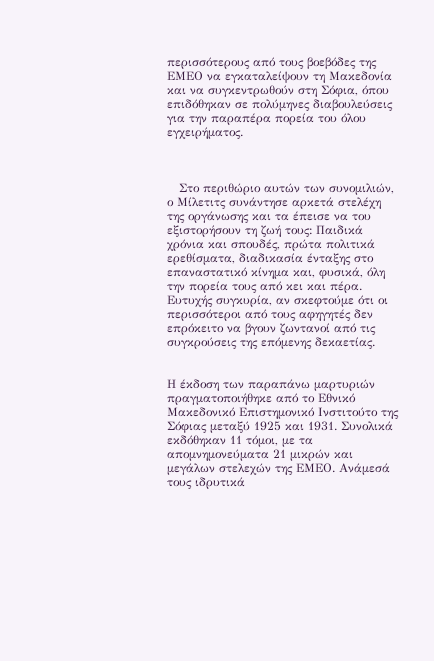περισσότερους από τους βοεβόδες της ΕΜΕΟ να εγκαταλείψουν τη Μακεδονία και να συγκεντρωθούν στη Σόφια, όπου επιδόθηκαν σε πολύμηνες διαβουλεύσεις για την παραπέρα πορεία του όλου εγχειρήματος.



   Στο περιθώριο αυτών των συνομιλιών, ο Μίλετιτς συνάντησε αρκετά στελέχη της οργάνωσης και τα έπεισε να του εξιστορήσουν τη ζωή τους: Παιδικά χρόνια και σπουδές, πρώτα πολιτικά ερεθίσματα, διαδικασία ένταξης στο επαναστατικό κίνημα και, φυσικά, όλη την πορεία τους από κει και πέρα. Ευτυχής συγκυρία, αν σκεφτούμε ότι οι περισσότεροι από τους αφηγητές δεν επρόκειτο να βγουν ζωντανοί από τις συγκρούσεις της επόμενης δεκαετίας.


Η έκδοση των παραπάνω μαρτυριών πραγματοποιήθηκε από το Εθνικό Μακεδονικό Επιστημονικό Ινστιτούτο της Σόφιας μεταξύ 1925 και 1931. Συνολικά εκδόθηκαν 11 τόμοι, με τα απομνημονεύματα 21 μικρών και μεγάλων στελεχών της ΕΜΕΟ. Ανάμεσά τους ιδρυτικά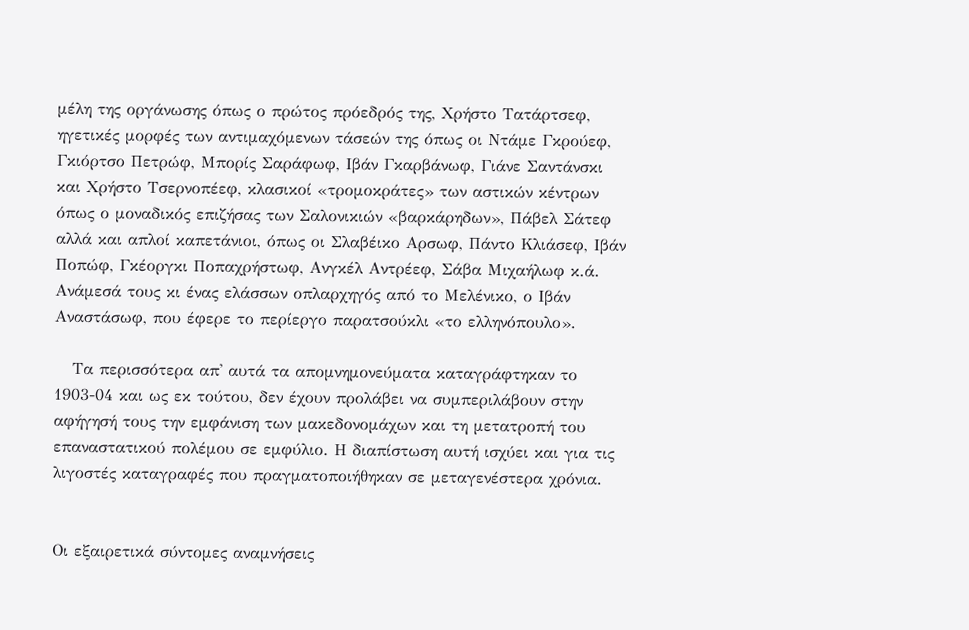μέλη της οργάνωσης όπως ο πρώτος πρόεδρός της, Χρήστο Τατάρτσεφ, ηγετικές μορφές των αντιμαχόμενων τάσεών της όπως οι Ντάμε Γκρούεφ, Γκιόρτσο Πετρώφ, Μπορίς Σαράφωφ, Ιβάν Γκαρβάνωφ, Γιάνε Σαντάνσκι και Χρήστο Τσερνοπέεφ, κλασικοί «τρομοκράτες» των αστικών κέντρων όπως ο μοναδικός επιζήσας των Σαλονικιών «βαρκάρηδων», Πάβελ Σάτεφ αλλά και απλοί καπετάνιοι, όπως οι Σλαβέικο Αρσωφ, Πάντο Κλιάσεφ, Ιβάν Ποπώφ, Γκέοργκι Ποπαχρήστωφ, Ανγκέλ Αντρέεφ, Σάβα Μιχαήλωφ κ.ά.  Ανάμεσά τους κι ένας ελάσσων οπλαρχηγός από το Μελένικο, ο Ιβάν Αναστάσωφ, που έφερε το περίεργο παρατσούκλι «το ελληνόπουλο».

   Τα περισσότερα απ' αυτά τα απομνημονεύματα καταγράφτηκαν το 1903-04 και ως εκ τούτου, δεν έχουν προλάβει να συμπεριλάβουν στην αφήγησή τους την εμφάνιση των μακεδονομάχων και τη μετατροπή του επαναστατικού πολέμου σε εμφύλιο. Η διαπίστωση αυτή ισχύει και για τις λιγοστές καταγραφές που πραγματοποιήθηκαν σε μεταγενέστερα χρόνια.


Οι εξαιρετικά σύντομες αναμνήσεις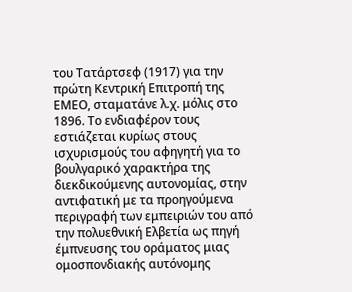του Τατάρτσεφ (1917) για την πρώτη Κεντρική Επιτροπή της ΕΜΕΟ, σταματάνε λ.χ. μόλις στο 1896. Το ενδιαφέρον τους εστιάζεται κυρίως στους ισχυρισμούς του αφηγητή για το βουλγαρικό χαρακτήρα της διεκδικούμενης αυτονομίας, στην αντιφατική με τα προηγούμενα περιγραφή των εμπειριών του από την πολυεθνική Ελβετία ως πηγή έμπνευσης του οράματος μιας ομοσπονδιακής αυτόνομης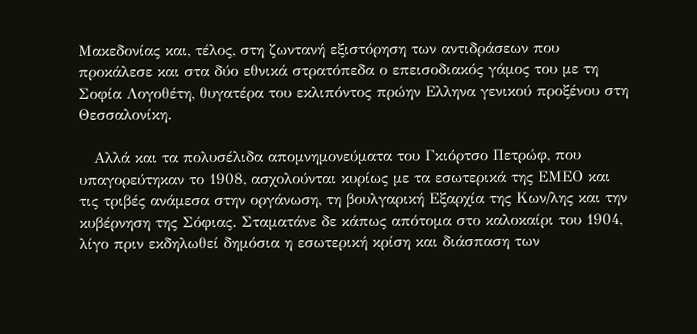Μακεδονίας και, τέλος, στη ζωντανή εξιστόρηση των αντιδράσεων που προκάλεσε και στα δύο εθνικά στρατόπεδα ο επεισοδιακός γάμος του με τη Σοφία Λογοθέτη, θυγατέρα του εκλιπόντος πρώην Ελληνα γενικού προξένου στη Θεσσαλονίκη.

   Αλλά και τα πολυσέλιδα απομνημονεύματα του Γκιόρτσο Πετρώφ, που υπαγορεύτηκαν το 1908, ασχολούνται κυρίως με τα εσωτερικά της ΕΜΕΟ και τις τριβές ανάμεσα στην οργάνωση, τη βουλγαρική Εξαρχία της Κων/λης και την κυβέρνηση της Σόφιας. Σταματάνε δε κάπως απότομα στο καλοκαίρι του 1904, λίγο πριν εκδηλωθεί δημόσια η εσωτερική κρίση και διάσπαση των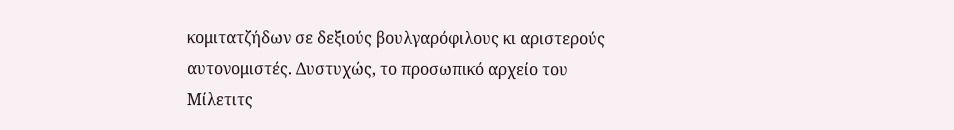κομιτατζήδων σε δεξιούς βουλγαρόφιλους κι αριστερούς αυτονομιστές. Δυστυχώς, το προσωπικό αρχείο του Μίλετιτς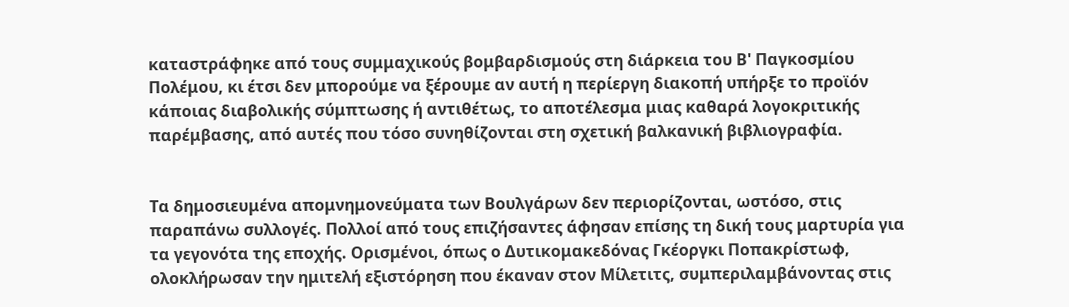καταστράφηκε από τους συμμαχικούς βομβαρδισμούς στη διάρκεια του Β' Παγκοσμίου Πολέμου, κι έτσι δεν μπορούμε να ξέρουμε αν αυτή η περίεργη διακοπή υπήρξε το προϊόν κάποιας διαβολικής σύμπτωσης ή αντιθέτως, το αποτέλεσμα μιας καθαρά λογοκριτικής παρέμβασης, από αυτές που τόσο συνηθίζονται στη σχετική βαλκανική βιβλιογραφία.


Τα δημοσιευμένα απομνημονεύματα των Βουλγάρων δεν περιορίζονται, ωστόσο, στις παραπάνω συλλογές. Πολλοί από τους επιζήσαντες άφησαν επίσης τη δική τους μαρτυρία για τα γεγονότα της εποχής. Ορισμένοι, όπως ο Δυτικομακεδόνας Γκέοργκι Ποπακρίστωφ, ολοκλήρωσαν την ημιτελή εξιστόρηση που έκαναν στον Μίλετιτς, συμπεριλαμβάνοντας στις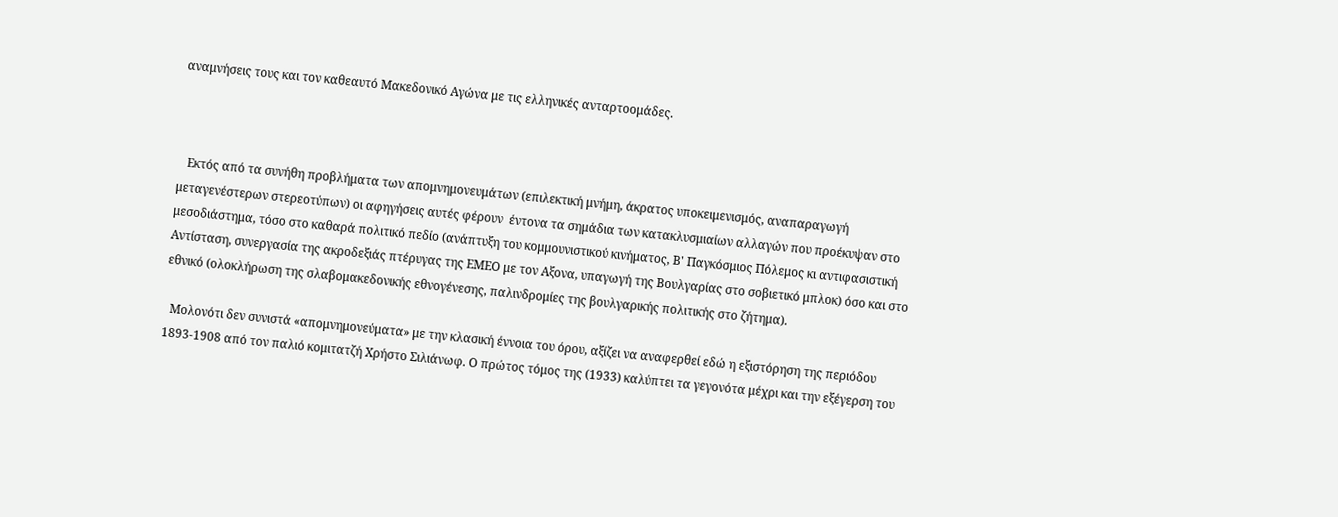αναμνήσεις τους και τον καθεαυτό Μακεδονικό Αγώνα με τις ελληνικές ανταρτοομάδες.



   Εκτός από τα συνήθη προβλήματα των απομνημονευμάτων (επιλεκτική μνήμη, άκρατος υποκειμενισμός, αναπαραγωγή μεταγενέστερων στερεοτύπων) οι αφηγήσεις αυτές φέρουν  έντονα τα σημάδια των κατακλυσμιαίων αλλαγών που προέκυψαν στο μεσοδιάστημα, τόσο στο καθαρά πολιτικό πεδίο (ανάπτυξη του κομμουνιστικού κινήματος, Β' Παγκόσμιος Πόλεμος κι αντιφασιστική Αντίσταση, συνεργασία της ακροδεξιάς πτέρυγας της ΕΜΕΟ με τον Αξονα, υπαγωγή της Βουλγαρίας στο σοβιετικό μπλοκ) όσο και στο εθνικό (ολοκλήρωση της σλαβομακεδονικής εθνογένεσης, παλινδρομίες της βουλγαρικής πολιτικής στο ζήτημα).

  Μολονότι δεν συνιστά «απομνημονεύματα» με την κλασική έννοια του όρου, αξίζει να αναφερθεί εδώ η εξιστόρηση της περιόδου 1893-1908 από τον παλιό κομιτατζή Χρήστο Σιλιάνωφ. Ο πρώτος τόμος της (1933) καλύπτει τα γεγονότα μέχρι και την εξέγερση του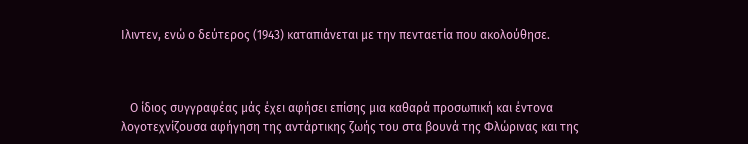Ιλιντεν, ενώ ο δεύτερος (1943) καταπιάνεται με την πενταετία που ακολούθησε.



   Ο ίδιος συγγραφέας μάς έχει αφήσει επίσης μια καθαρά προσωπική και έντονα λογοτεχνίζουσα αφήγηση της αντάρτικης ζωής του στα βουνά της Φλώρινας και της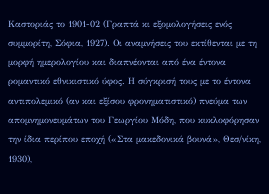Καστοριάς το 1901-02 (Γραπτά κι εξομολογήσεις ενός συμμορίτη, Σόφια, 1927). Οι αναμνήσεις του εκτίθενται με τη μορφή ημερολογίου και διαπνέονται από ένα έντονα ρομαντικό εθνικιστικό ύφος. Η σύγκρισή τους με το έντονα αντιπολεμικό (αν και εξίσου φρονηματιστικό) πνεύμα των απομνημονευμάτων του Γεωργίου Μόδη, που κυκλοφόρησαν την ίδια περίπου εποχή («Στα μακεδονικά βουνά», Θεσ/νίκη, 1930),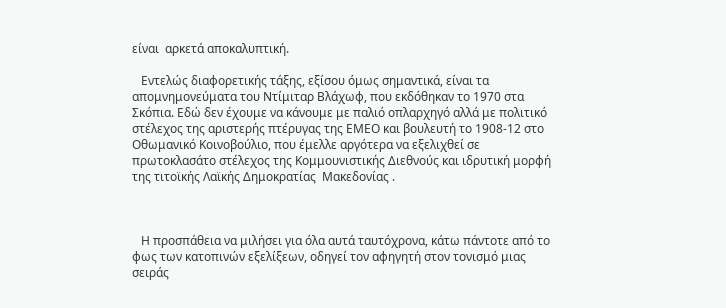είναι  αρκετά αποκαλυπτική.

   Εντελώς διαφορετικής τάξης, εξίσου όμως σημαντικά, είναι τα απομνημονεύματα του Ντίμιταρ Βλάχωφ, που εκδόθηκαν το 1970 στα Σκόπια. Εδώ δεν έχουμε να κάνουμε με παλιό οπλαρχηγό αλλά με πολιτικό στέλεχος της αριστερής πτέρυγας της ΕΜΕΟ και βουλευτή το 1908-12 στο Οθωμανικό Κοινοβούλιο, που έμελλε αργότερα να εξελιχθεί σε πρωτοκλασάτο στέλεχος της Κομμουνιστικής Διεθνούς και ιδρυτική μορφή της τιτοϊκής Λαϊκής Δημοκρατίας  Μακεδονίας .



   Η προσπάθεια να μιλήσει για όλα αυτά ταυτόχρονα, κάτω πάντοτε από το φως των κατοπινών εξελίξεων, οδηγεί τον αφηγητή στον τονισμό μιας σειράς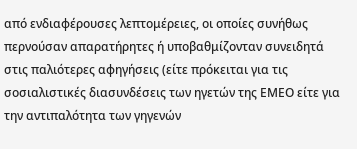από ενδιαφέρουσες λεπτομέρειες, οι οποίες συνήθως περνούσαν απαρατήρητες ή υποβαθμίζονταν συνειδητά στις παλιότερες αφηγήσεις (είτε πρόκειται για τις σοσιαλιστικές διασυνδέσεις των ηγετών της ΕΜΕΟ είτε για την αντιπαλότητα των γηγενών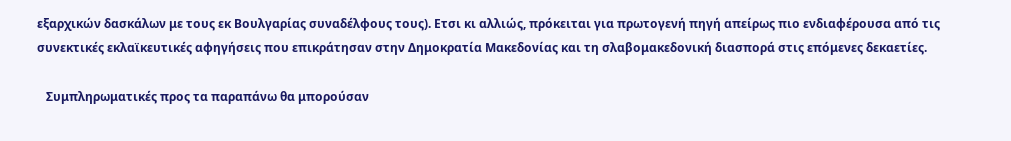εξαρχικών δασκάλων με τους εκ Βουλγαρίας συναδέλφους τους). Ετσι κι αλλιώς, πρόκειται για πρωτογενή πηγή απείρως πιο ενδιαφέρουσα από τις συνεκτικές εκλαϊκευτικές αφηγήσεις που επικράτησαν στην Δημοκρατία Μακεδονίας και τη σλαβομακεδονική διασπορά στις επόμενες δεκαετίες.

   Συμπληρωματικές προς τα παραπάνω θα μπορούσαν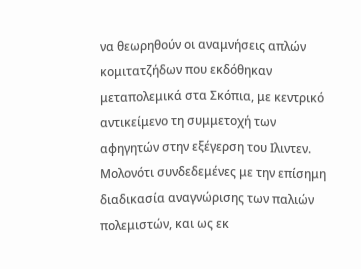να θεωρηθούν οι αναμνήσεις απλών κομιτατζήδων που εκδόθηκαν μεταπολεμικά στα Σκόπια, με κεντρικό αντικείμενο τη συμμετοχή των αφηγητών στην εξέγερση του Ιλιντεν. Μολονότι συνδεδεμένες με την επίσημη διαδικασία αναγνώρισης των παλιών πολεμιστών, και ως εκ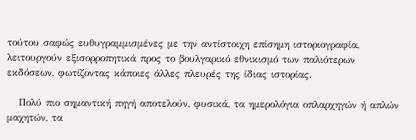τούτου σαφώς ευθυγραμμισμένες με την αντίστοιχη επίσημη ιστοριογραφία, λειτουργούν εξισορροπητικά προς το βουλγαρικό εθνικισμό των παλιότερων εκδόσεων, φωτίζοντας κάποιες άλλες πλευρές της ίδιας ιστορίας.

   Πολύ πιο σημαντική πηγή αποτελούν, φυσικά, τα ημερολόγια οπλαρχηγών ή απλών μαχητών, τα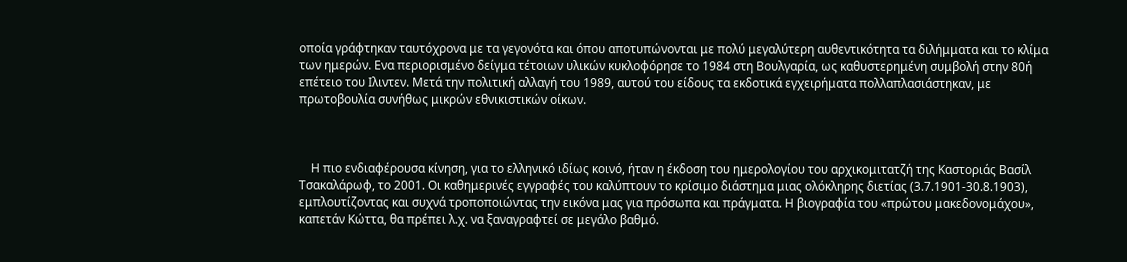οποία γράφτηκαν ταυτόχρονα με τα γεγονότα και όπου αποτυπώνονται με πολύ μεγαλύτερη αυθεντικότητα τα διλήμματα και το κλίμα των ημερών. Ενα περιορισμένο δείγμα τέτοιων υλικών κυκλοφόρησε το 1984 στη Βουλγαρία, ως καθυστερημένη συμβολή στην 80ή επέτειο του Ιλιντεν. Μετά την πολιτική αλλαγή του 1989, αυτού του είδους τα εκδοτικά εγχειρήματα πολλαπλασιάστηκαν, με πρωτοβουλία συνήθως μικρών εθνικιστικών οίκων.



    Η πιο ενδιαφέρουσα κίνηση, για το ελληνικό ιδίως κοινό, ήταν η έκδοση του ημερολογίου του αρχικομιτατζή της Καστοριάς Βασίλ Τσακαλάρωφ, το 2001. Οι καθημερινές εγγραφές του καλύπτουν το κρίσιμο διάστημα μιας ολόκληρης διετίας (3.7.1901-30.8.1903), εμπλουτίζοντας και συχνά τροποποιώντας την εικόνα μας για πρόσωπα και πράγματα. Η βιογραφία του «πρώτου μακεδονομάχου», καπετάν Κώττα, θα πρέπει λ.χ. να ξαναγραφτεί σε μεγάλο βαθμό.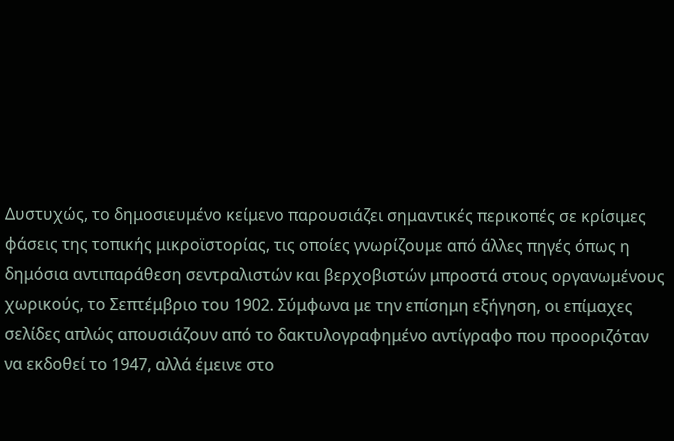Δυστυχώς, το δημοσιευμένο κείμενο παρουσιάζει σημαντικές περικοπές σε κρίσιμες φάσεις της τοπικής μικροϊστορίας, τις οποίες γνωρίζουμε από άλλες πηγές όπως η δημόσια αντιπαράθεση σεντραλιστών και βερχοβιστών μπροστά στους οργανωμένους χωρικούς, το Σεπτέμβριο του 1902. Σύμφωνα με την επίσημη εξήγηση, οι επίμαχες σελίδες απλώς απουσιάζουν από το δακτυλογραφημένο αντίγραφο που προοριζόταν να εκδοθεί το 1947, αλλά έμεινε στο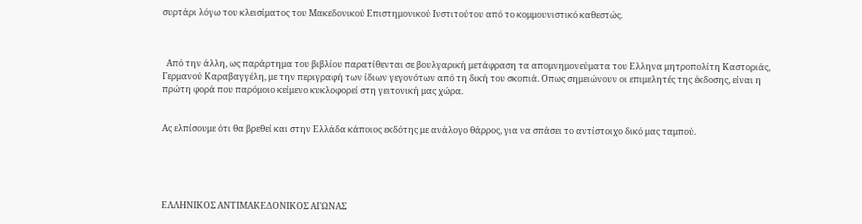συρτάρι λόγω του κλεισίματος του Μακεδονικού Επιστημονικού Ινστιτούτου από το κομμουνιστικό καθεστώς.



  Από την άλλη, ως παράρτημα του βιβλίου παρατίθενται σε βουλγαρική μετάφραση τα απομνημονεύματα του Ελληνα μητροπολίτη Καστοριάς, Γερμανού Καραβαγγέλη, με την περιγραφή των ίδιων γεγονότων από τη δική του σκοπιά. Οπως σημειώνουν οι επιμελητές της έκδοσης, είναι η πρώτη φορά που παρόμοιο κείμενο κυκλοφορεί στη γειτονική μας χώρα.


Ας ελπίσουμε ότι θα βρεθεί και στην Ελλάδα κάποιος εκδότης με ανάλογο θάρρος, για να σπάσει το αντίστοιχο δικό μας ταμπού.





ΕΛΛΗΝΙΚΟΣ ΑΝΤΙΜΑΚΕΔΟΝΙΚΟΣ ΑΓΩΝΑΣ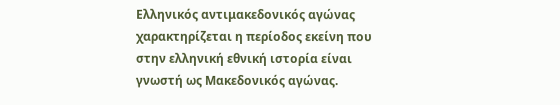Ελληνικός αντιμακεδονικός αγώνας χαρακτηρίζεται η περίοδος εκείνη που στην ελληνική εθνική ιστορία είναι γνωστή ως Μακεδονικός αγώνας.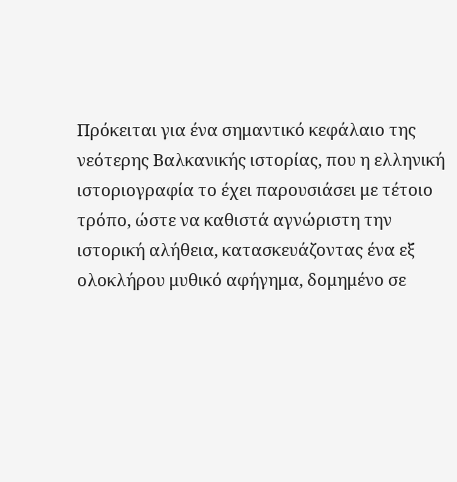Πρόκειται για ένα σημαντικό κεφάλαιο της νεότερης Βαλκανικής ιστορίας, που η ελληνική ιστοριογραφία το έχει παρουσιάσει με τέτοιο τρόπο, ώστε να καθιστά αγνώριστη την ιστορική αλήθεια, κατασκευάζοντας ένα εξ ολοκλήρου μυθικό αφήγημα, δομημένο σε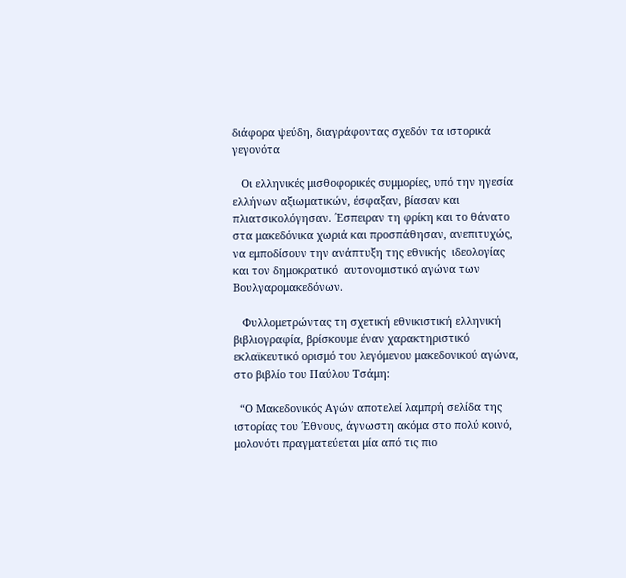διάφορα ψεύδη, διαγράφοντας σχεδόν τα ιστορικά γεγονότα

   Οι ελληνικές μισθοφορικές συμμορίες, υπό την ηγεσία ελλήνων αξιωματικών, έσφαξαν, βίασαν και πλιατσικολόγησαν. ΄Εσπειραν τη φρίκη και το θάνατο στα μακεδόνικα χωριά και προσπάθησαν, ανεπιτυχώς, να εμποδίσουν την ανάπτυξη της εθνικής  ιδεολογίας και τον δημοκρατικό  αυτονομιστικό αγώνα των Βουλγαρομακεδόνων.

   Φυλλομετρώντας τη σχετική εθνικιστική ελληνική βιβλιογραφία, βρίσκουμε έναν χαρακτηριστικό εκλαϊκευτικό ορισμό του λεγόμενου μακεδονικού αγώνα, στο βιβλίο του Παύλου Τσάμη:

  “Ο Μακεδονικός Αγών αποτελεί λαμπρή σελίδα της ιστορίας του ΄Εθνους, άγνωστη ακόμα στο πολύ κοινό, μολονότι πραγματεύεται μία από τις πιο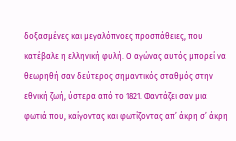δοξασμένες και μεγαλόπνοες προσπάθειες, που κατέβαλε η ελληνική φυλή. Ο αγώνας αυτός μπορεί να θεωρηθή σαν δεύτερος σημαντικός σταθμός στην εθνική ζωή, ύστερα από το 1821. Φαντάζει σαν μια φωτιά που, καίγοντας και φωτίζοντας απ’ άκρη σ’ άκρη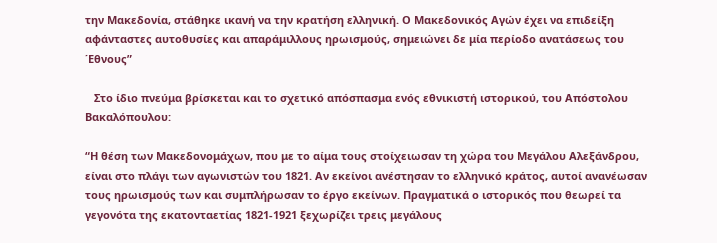την Μακεδονία, στάθηκε ικανή να την κρατήση ελληνική. Ο Μακεδονικός Αγών έχει να επιδείξη αφάνταστες αυτοθυσίες και απαράμιλλους ηρωισμούς, σημειώνει δε μία περίοδο ανατάσεως του ΄Εθνους”

   Στο ίδιο πνεύμα βρίσκεται και το σχετικό απόσπασμα ενός εθνικιστή ιστορικού, του Απόστολου Βακαλόπουλου:

“Η θέση των Μακεδονομάχων, που με το αίμα τους στοίχειωσαν τη χώρα του Μεγάλου Αλεξάνδρου, είναι στο πλάγι των αγωνιστών του 1821. Αν εκείνοι ανέστησαν το ελληνικό κράτος, αυτοί ανανέωσαν τους ηρωισμούς των και συμπλήρωσαν το έργο εκείνων. Πραγματικά ο ιστορικός που θεωρεί τα γεγονότα της εκατονταετίας 1821-1921 ξεχωρίζει τρεις μεγάλους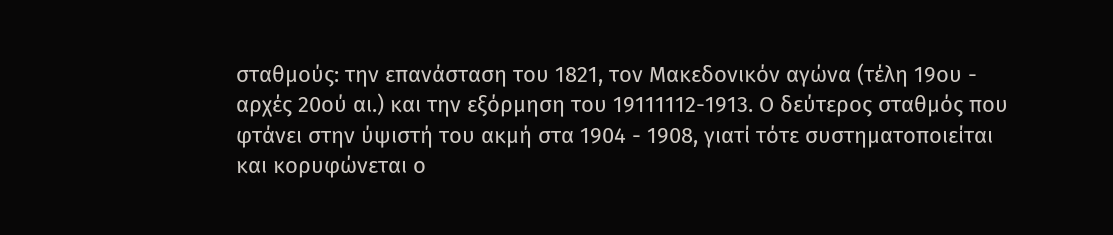σταθμούς: την επανάσταση του 1821, τον Μακεδονικόν αγώνα (τέλη 19ου - αρχές 20ού αι.) και την εξόρμηση του 19111112-1913. Ο δεύτερος σταθμός που φτάνει στην ύψιστή του ακμή στα 1904 - 1908, γιατί τότε συστηματοποιείται και κορυφώνεται ο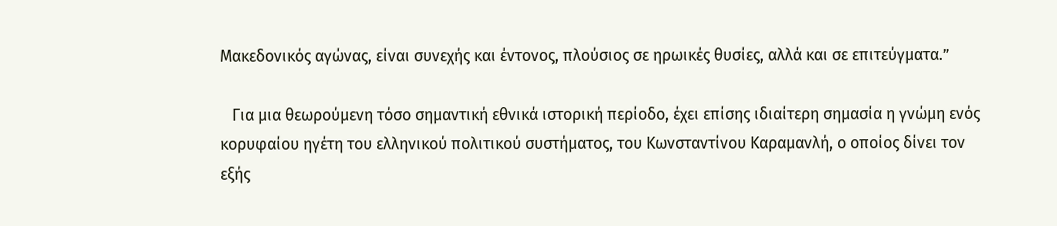Μακεδονικός αγώνας, είναι συνεχής και έντονος, πλούσιος σε ηρωικές θυσίες, αλλά και σε επιτεύγματα.”

   Για μια θεωρούμενη τόσο σημαντική εθνικά ιστορική περίοδο, έχει επίσης ιδιαίτερη σημασία η γνώμη ενός κορυφαίου ηγέτη του ελληνικού πολιτικού συστήματος, του Κωνσταντίνου Καραμανλή, ο οποίος δίνει τον εξής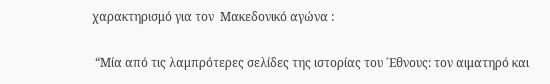χαρακτηρισμό για τον  Μακεδονικό αγώνα :

 “Μία από τις λαμπρότερες σελίδες της ιστορίας του ΄Εθνους: τον αιματηρό και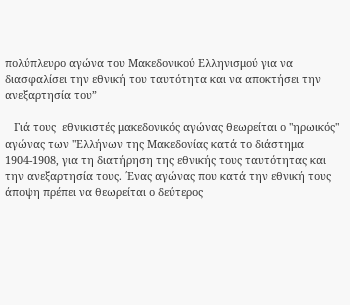πολύπλευρο αγώνα του Μακεδονικού Ελληνισμού για να διασφαλίσει την εθνική του ταυτότητα και να αποκτήσει την ανεξαρτησία του”

   Γιά τους  εθνικιστές μακεδονικός αγώνας θεωρείται ο "ηρωικός" αγώνας των "Ελλήνων της Μακεδονίας κατά το διάστημα 1904-1908, για τη διατήρηση της εθνικής τους ταυτότητας και την ανεξαρτησία τους. ΄Ενας αγώνας που κατά την εθνική τους άποψη πρέπει να θεωρείται ο δεύτερος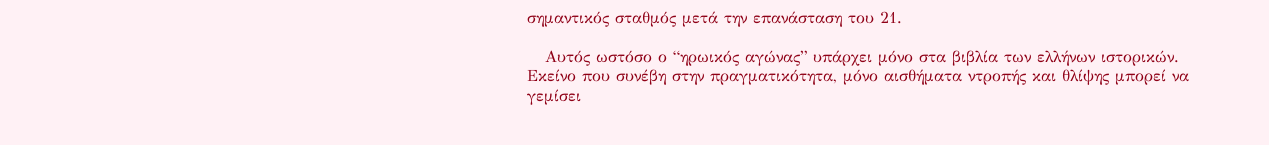σημαντικός σταθμός μετά την επανάσταση του 21.

   Αυτός ωστόσο ο “ηρωικός αγώνας” υπάρχει μόνο στα βιβλία των ελλήνων ιστορικών. Εκείνο που συνέβη στην πραγματικότητα, μόνο αισθήματα ντροπής και θλίψης μπορεί να γεμίσει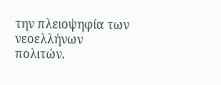την πλειοψηφία των νεοελλήνων πολιτών.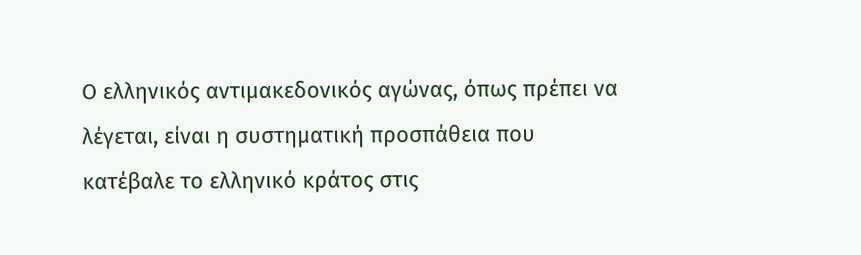Ο ελληνικός αντιμακεδονικός αγώνας, όπως πρέπει να λέγεται, είναι η συστηματική προσπάθεια που κατέβαλε το ελληνικό κράτος στις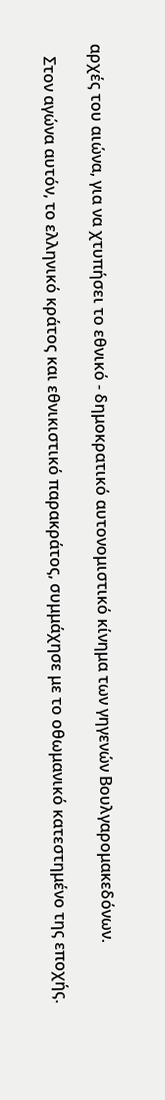αρχές του αιώνα, για να χτυπήσει το εθνικό - δημοκρατικό αυτονομιστικό κίνημα των γηγενών Βουλγαρομακεδόνων.

   Στον αγώνα αυτόν, το ελληνικό κράτος και εθνικιστικό παρακράτος, συμμάχησε με το οθωμανικό κατεστημένο της εποχής.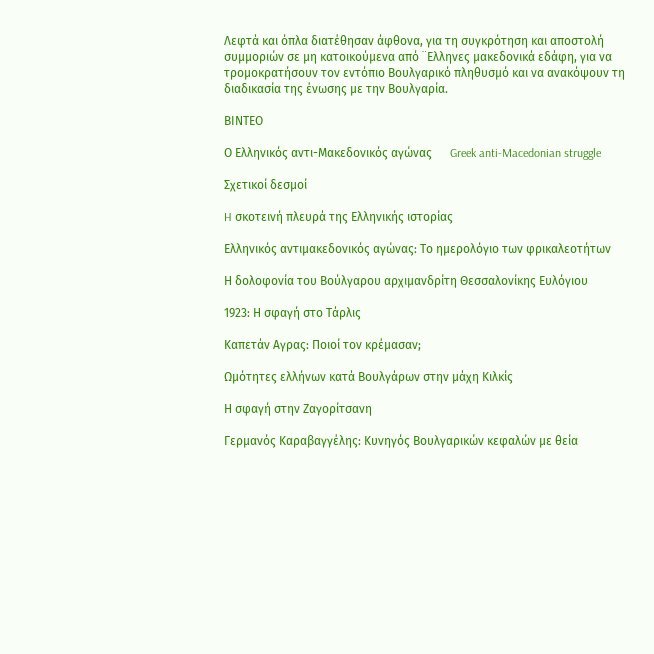Λεφτά και όπλα διατέθησαν άφθονα, για τη συγκρότηση και αποστολή συμμοριών σε μη κατοικούμενα από ¨Ελληνες μακεδονικά εδάφη, για να τρομοκρατήσουν τον εντόπιο Βουλγαρικό πληθυσμό και να ανακόψουν τη διαδικασία της ένωσης με την Βουλγαρία.

ΒΙΝΤΕΟ

Ο Ελληνικός αντι-Μακεδονικός αγώνας      Greek anti-Macedonian struggle

Σχετικοί δεσμοί

H σκοτεινή πλευρά της Ελληνικής ιστορίας

Ελληνικός αντιμακεδονικός αγώνας: Το ημερολόγιο των φρικαλεοτήτων

Η δολοφονία του Βούλγαρου αρχιμανδρίτη Θεσσαλονίκης Ευλόγιου

1923: Η σφαγή στο Τάρλις

Καπετάν Αγρας: Ποιοί τον κρέμασαν;

Ωμότητες ελλήνων κατά Βουλγάρων στην μάχη Κιλκίς

Η σφαγή στην Ζαγορίτσανη

Γερμανός Καραβαγγέλης: Κυνηγός Βουλγαρικών κεφαλών με θεία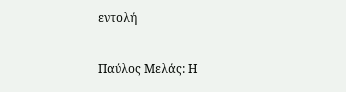εντολή

Παύλος Μελάς: Η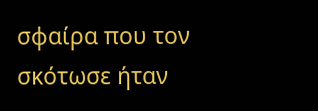σφαίρα που τον σκότωσε ήταν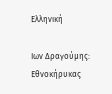Ελληνική

Ιων Δραγούμης: Εθνοκήρυκας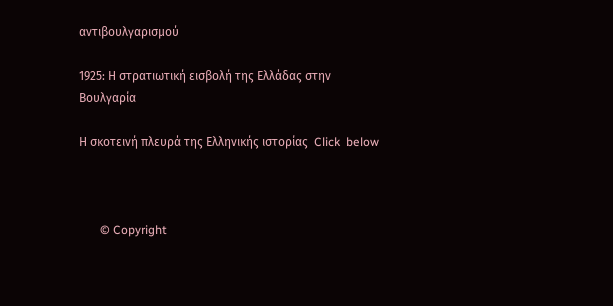αντιβουλγαρισμού

1925: Η στρατιωτική εισβολή της Ελλάδας στην Βουλγαρία

Η σκοτεινή πλευρά της Ελληνικής ιστορίας  Click  below



       © Copyright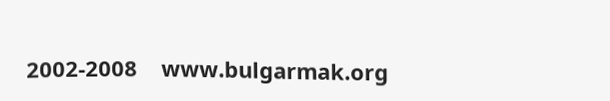2002-2008    www.bulgarmak.org